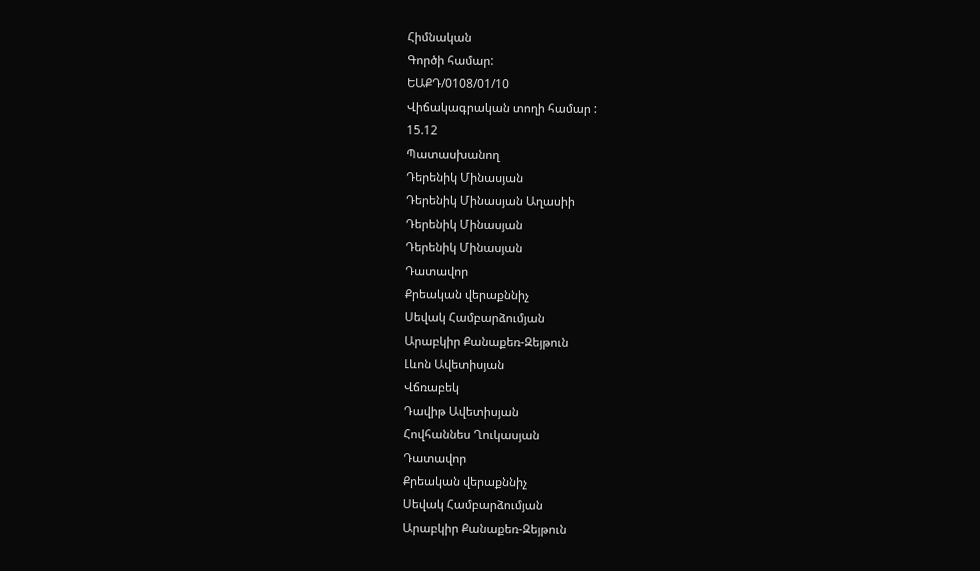Հիմնական
Գործի համար:
ԵԱՔԴ/0108/01/10
Վիճակագրական տողի համար :
15.12
Պատասխանող
Դերենիկ Մինասյան
Դերենիկ Մինասյան Աղասիի
Դերենիկ Մինասյան
Դերենիկ Մինասյան
Դատավոր
Քրեական վերաքննիչ
Սեվակ Համբարձումյան
Արաբկիր Քանաքեռ-Զեյթուն
Լևոն Ավետիսյան
Վճռաբեկ
Դավիթ Ավետիսյան
Հովհաննես Ղուկասյան
Դատավոր
Քրեական վերաքննիչ
Սեվակ Համբարձումյան
Արաբկիր Քանաքեռ-Զեյթուն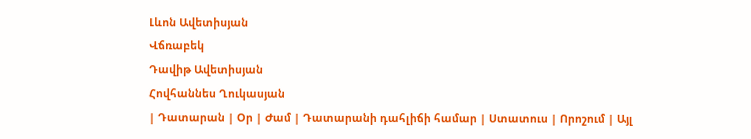Լևոն Ավետիսյան
Վճռաբեկ
Դավիթ Ավետիսյան
Հովհաննես Ղուկասյան
| Դատարան | Օր | Ժամ | Դատարանի դահլիճի համար | Ստատուս | Որոշում | Այլ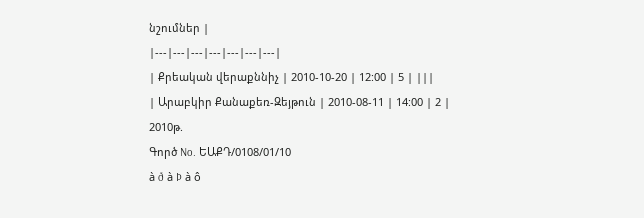նշումներ |
|---|---|---|---|---|---|---|
| Քրեական վերաքննիչ | 2010-10-20 | 12:00 | 5 | |||
| Արաբկիր Քանաքեռ-Զեյթուն | 2010-08-11 | 14:00 | 2 |
2010թ.
Գործ No. ԵԱՔԴ/0108/01/10
à ð à Þ à ô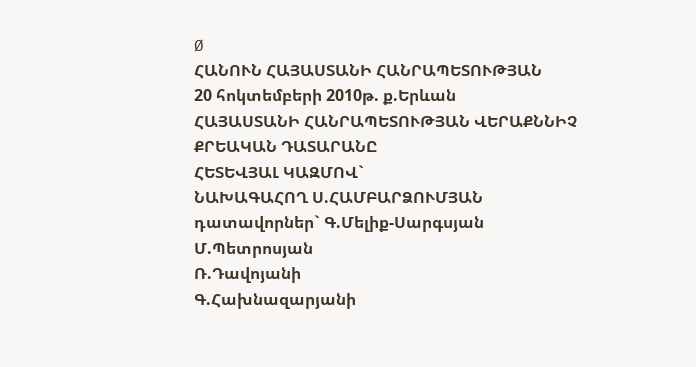Ø
ՀԱՆՈՒՆ ՀԱՅԱՍՏԱՆԻ ՀԱՆՐԱՊԵՏՈՒԹՅԱՆ
20 հոկտեմբերի 2010թ. ք.Երևան
ՀԱՅԱՍՏԱՆԻ ՀԱՆՐԱՊԵՏՈՒԹՅԱՆ ՎԵՐԱՔՆՆԻՉ ՔՐԵԱԿԱՆ ԴԱՏԱՐԱՆԸ
ՀԵՏԵՎՅԱԼ ԿԱԶՄՈՎ`
ՆԱԽԱԳԱՀՈՂ Ս.ՀԱՄԲԱՐՁՈՒՄՅԱՆ
դատավորներ` Գ.Մելիք-Սարգսյան
Մ.Պետրոսյան
Ռ.Դավոյանի
Գ.Հախնազարյանի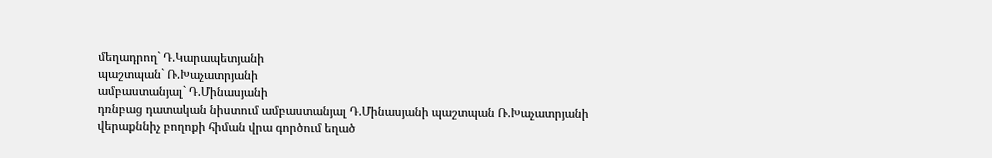մեղադրող` Դ.Կարապետյանի
պաշտպան` Ռ.Խաչատրյանի
ամբաստանյալ` Դ.Մինասյանի
դռնբաց դատական նիստում ամբաստանյալ Դ.Մինասյանի պաշտպան Ռ.Խաչատրյանի վերաքննիչ բողոքի հիման վրա գործում եղած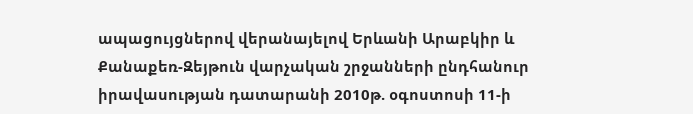ապացույցներով վերանայելով Երևանի Արաբկիր և Քանաքեռ-Զեյթուն վարչական շրջանների ընդհանուր իրավասության դատարանի 2010թ. օգոստոսի 11-ի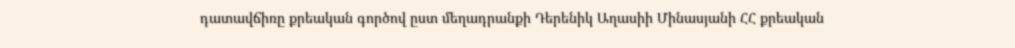դատավճիռը քրեական գործով ըստ մեղադրանքի Դերենիկ Աղասիի Մինասյանի ՀՀ քրեական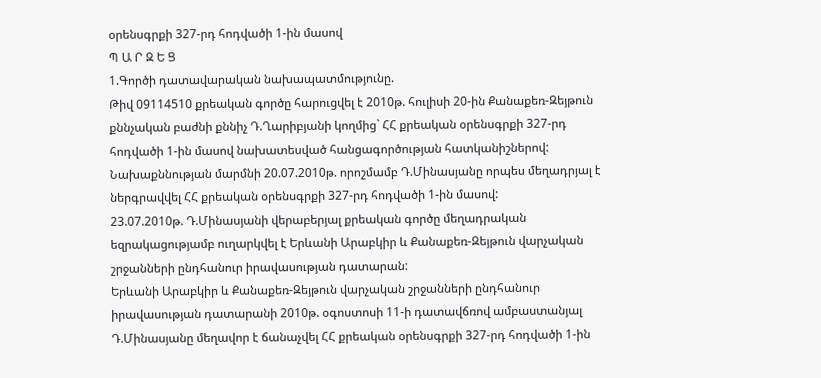օրենսգրքի 327-րդ հոդվածի 1-ին մասով
Պ Ա Ր Զ Ե Ց
1.Գործի դատավարական նախապատմությունը.
Թիվ 09114510 քրեական գործը հարուցվել է 2010թ. հուլիսի 20-ին Քանաքեռ-Զեյթուն քննչական բաժնի քննիչ Դ.Ղարիբյանի կողմից` ՀՀ քրեական օրենսգրքի 327-րդ հոդվածի 1-ին մասով նախատեսված հանցագործության հատկանիշներով:
Նախաքննության մարմնի 20.07.2010թ. որոշմամբ Դ.Մինասյանը որպես մեղադրյալ է ներգրավվել ՀՀ քրեական օրենսգրքի 327-րդ հոդվածի 1-ին մասով:
23.07.2010թ. Դ.Մինասյանի վերաբերյալ քրեական գործը մեղադրական եզրակացությամբ ուղարկվել է Երևանի Արաբկիր և Քանաքեռ-Զեյթուն վարչական շրջանների ընդհանուր իրավասության դատարան:
Երևանի Արաբկիր և Քանաքեռ-Զեյթուն վարչական շրջանների ընդհանուր իրավասության դատարանի 2010թ. օգոստոսի 11-ի դատավճռով ամբաստանյալ Դ.Մինասյանը մեղավոր է ճանաչվել ՀՀ քրեական օրենսգրքի 327-րդ հոդվածի 1-ին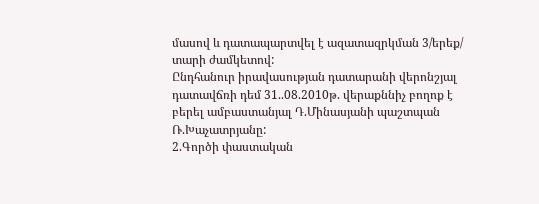մասով և դատապարտվել է ազատազրկման 3/երեք/ տարի ժամկետով:
Ընդհանուր իրավասության դատարանի վերոնշյալ դատավճռի դեմ 31..08.2010թ. վերաքննիչ բողոք է բերել ամբաստանյալ Դ.Մինասյանի պաշտպան Ռ.Խաչատրյանը:
2.Գործի փաստական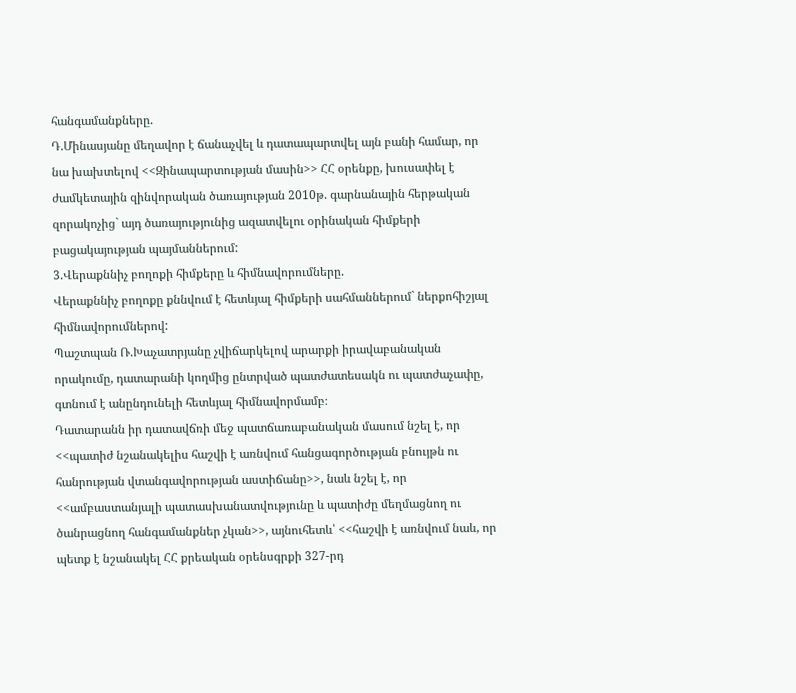հանգամանքները.
Դ.Մինասյանը մեղավոր է ճանաչվել և դատապարտվել այն բանի համար, որ նա խախտելով <<Զինապարտության մասին>> ՀՀ օրենքը, խուսափել է ժամկետային զինվորական ծառայության 2010թ. գարնանային հերթական զորակոչից` այդ ծառայությունից ազատվելու օրինական հիմքերի բացակայության պայմաններում:
3.Վերաքննիչ բողոքի հիմքերը և հիմնավորումները.
Վերաքննիչ բողոքը քննվում է հետևյալ հիմքերի սահմաններում` ներքոհիշյալ հիմնավորումներով:
Պաշտպան Ռ.Խաչատրյանը չվիճարկելով արարքի իրավաբանական որակումը, դատարանի կողմից ընտրված պատժատեսակն ու պատժաչափը, գտնում է անընդունելի հետևյալ հիմնավորմամբ։
Դատարանն իր դատավճռի մեջ պատճառաբանական մասում նշել է, որ <<պատիժ նշանակելիս հաշվի է առնվում հանցագործության բնույթն ու հանրության վտանգավորության աստիճանը>>, նաև նշել է, որ <<ամբաստանյալի պատասխանատվությունը և պատիժը մեղմացնող ու ծանրացնող հանգամանքներ չկան>>, այնուհետև՝ <<հաշվի է առնվում նաև, որ պետք է նշանակել ՀՀ քրեական օրենսգրքի 327-րդ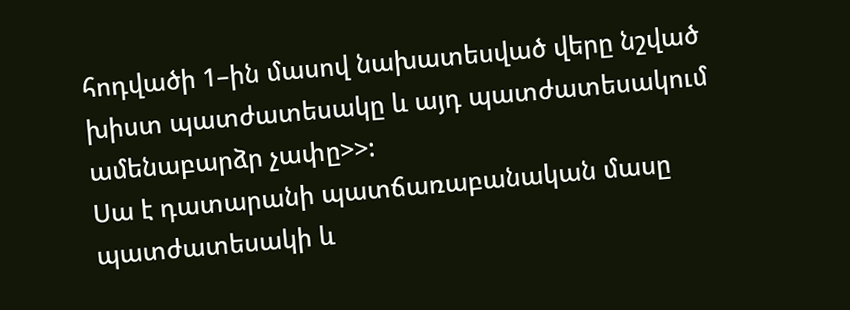հոդվածի 1–ին մասով նախատեսված վերը նշված խիստ պատժատեսակը և այդ պատժատեսակում ամենաբարձր չափը>>:
Սա է դատարանի պատճառաբանական մասը պատժատեսակի և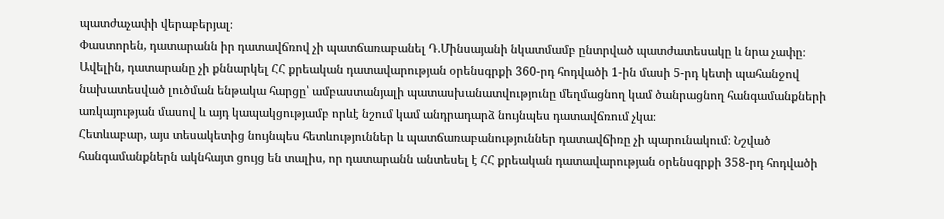պատժաչափի վերաբերյալ։
Փաստորեն, դատարանն իր դատավճռով չի պատճառաբանել Դ.Մինսայանի նկատմամբ ընտրված պատժատեսակը և նրա չափը։ Ավելին, դատարանը չի քննարկել ՀՀ քրեական դատավարության օրենսգրքի 360-րդ հոդվածի 1-ին մասի 5-րդ կետի պահանջով նախատեսված լուծման ենթակա հարցը՝ ամբաստանյալի պատասխանատվությունը մեղմացնող կամ ծանրացնող հանգամանքների առկայության մասով և այդ կապակցությամբ որևէ նշում կամ անդրադարձ նույնպես դատավճռում չկա։
Հետևաբար, այս տեսակետից նույնպես հետևություններ և պատճառաբանություններ դատավճիռը չի պարունակում։ Նշված հանգամանքներն ակնհայտ ցույց են տալիս, որ դատարանն անտեսել է ՀՀ քրեական դատավարության օրենսգրքի 358-րդ հոդվածի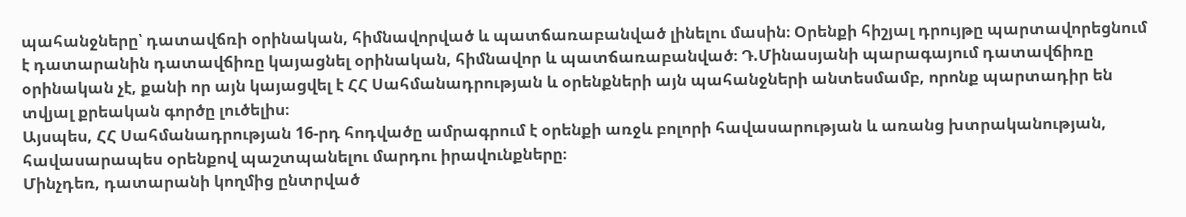պահանջները՝ դատավճռի օրինական, հիմնավորված և պատճառաբանված լինելու մասին։ Օրենքի հիշյալ դրույթը պարտավորեցնում է դատարանին դատավճիռը կայացնել օրինական, հիմնավոր և պատճառաբանված։ Դ.Մինասյանի պարագայում դատավճիռը օրինական չէ, քանի որ այն կայացվել է ՀՀ Սահմանադրության և օրենքների այն պահանջների անտեսմամբ, որոնք պարտադիր են տվյալ քրեական գործը լուծելիս։
Այսպես, ՀՀ Սահմանադրության 16-րդ հոդվածը ամրագրում է օրենքի առջև բոլորի հավասարության և առանց խտրականության, հավասարապես օրենքով պաշտպանելու մարդու իրավունքները։
Մինչդեռ, դատարանի կողմից ընտրված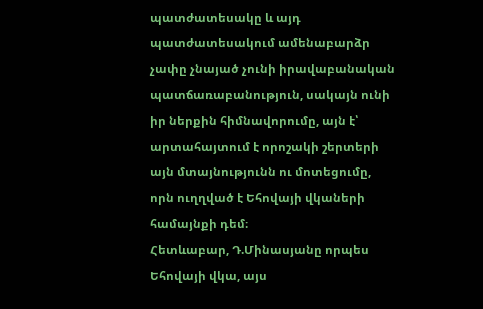պատժատեսակը և այդ պատժատեսակում ամենաբարձր չափը չնայած չունի իրավաբանական պատճառաբանություն, սակայն ունի իր ներքին հիմնավորումը, այն է՝ արտահայտում է որոշակի շերտերի այն մտայնությունն ու մոտեցումը, որն ուղղված է Եհովայի վկաների համայնքի դեմ։
Հետևաբար, Դ.Մինասյանը որպես Եհովայի վկա, այս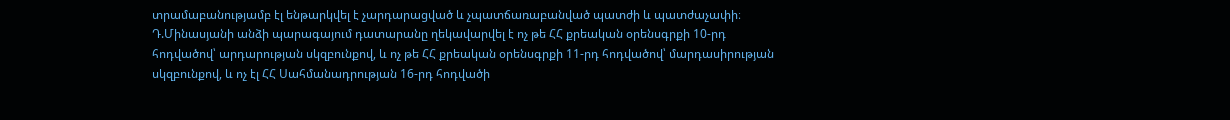տրամաբանությամբ էլ ենթարկվել է չարդարացված և չպատճառաբանված պատժի և պատժաչափի։
Դ.Մինասյանի անձի պարագայում դատարանը ղեկավարվել է ոչ թե ՀՀ քրեական օրենսգրքի 10-րդ հոդվածով՝ արդարության սկզբունքով, և ոչ թե ՀՀ քրեական օրենսգրքի 11-րդ հոդվածով՝ մարդասիրության սկզբունքով, և ոչ էլ ՀՀ Սահմանադրության 16-րդ հոդվածի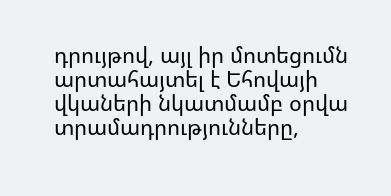դրույթով, այլ իր մոտեցումն արտահայտել է Եհովայի վկաների նկատմամբ օրվա տրամադրությունները,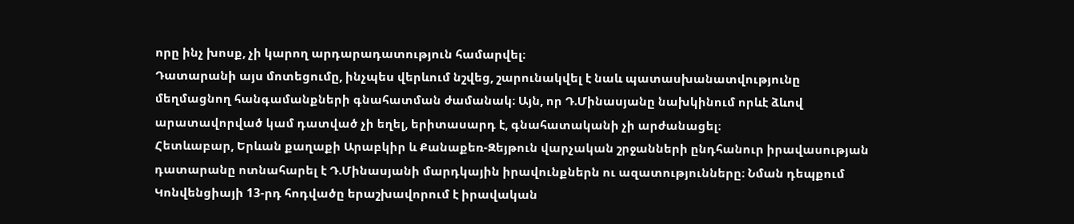որը ինչ խոսք, չի կարող արդարադատություն համարվել։
Դատարանի այս մոտեցումը, ինչպես վերևում նշվեց, շարունակվել է նաև պատասխանատվությունը մեղմացնող հանգամանքների գնահատման ժամանակ։ Այն, որ Դ.Մինասյանը նախկինում որևէ ձևով արատավորված կամ դատված չի եղել, երիտասարդ է, գնահատականի չի արժանացել։
Հետևաբար, Երևան քաղաքի Արաբկիր և Քանաքեռ-Զեյթուն վարչական շրջանների ընդհանուր իրավասության դատարանը ոտնահարել է Դ.Մինասյանի մարդկային իրավունքներն ու ազատությունները։ Նման դեպքում Կոնվենցիայի 13-րդ հոդվածը երաշխավորում է իրավական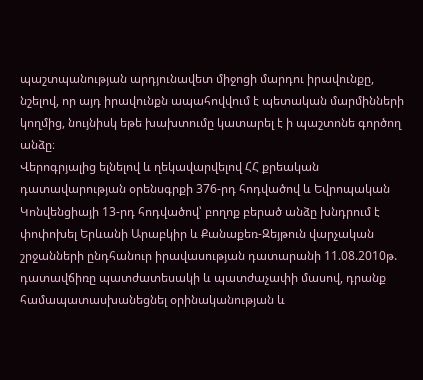պաշտպանության արդյունավետ միջոցի մարդու իրավունքը, նշելով, որ այդ իրավունքն ապահովվում է պետական մարմինների կողմից, նույնիսկ եթե խախտումը կատարել է ի պաշտոնե գործող անձը։
Վերոգրյալից ելնելով և ղեկավարվելով ՀՀ քրեական դատավարության օրենսգրքի 376-րդ հոդվածով և Եվրոպական Կոնվենցիայի 13-րդ հոդվածով՝ բողոք բերած անձը խնդրում է փոփոխել Երևանի Արաբկիր և Քանաքեռ-Զեյթուն վարչական շրջանների ընդհանուր իրավասության դատարանի 11.08.2010թ. դատավճիռը պատժատեսակի և պատժաչափի մասով, դրանք համապատասխանեցնել օրինականության և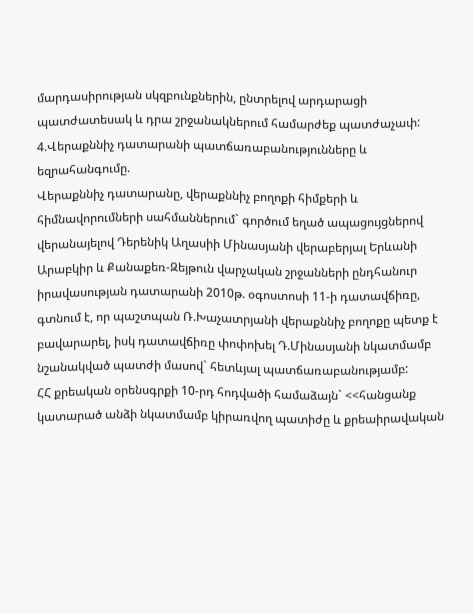մարդասիրության սկզբունքներին, ընտրելով արդարացի պատժատեսակ և դրա շրջանակներում համարժեք պատժաչափ:
4.Վերաքննիչ դատարանի պատճառաբանությունները և եզրահանգումը.
Վերաքննիչ դատարանը, վերաքննիչ բողոքի հիմքերի և հիմնավորումների սահմաններում` գործում եղած ապացույցներով վերանայելով Դերենիկ Աղասիի Մինասյանի վերաբերյալ Երևանի Արաբկիր և Քանաքեռ-Զեյթուն վարչական շրջանների ընդհանուր իրավասության դատարանի 2010թ. օգոստոսի 11-ի դատավճիռը, գտնում է, որ պաշտպան Ռ.Խաչատրյանի վերաքննիչ բողոքը պետք է բավարարել, իսկ դատավճիռը փոփոխել Դ.Մինասյանի նկատմամբ նշանակված պատժի մասով` հետևյալ պատճառաբանությամբ:
ՀՀ քրեական օրենսգրքի 10-րդ հոդվածի համաձայն` <<հանցանք կատարած անձի նկատմամբ կիրառվող պատիժը և քրեաիրավական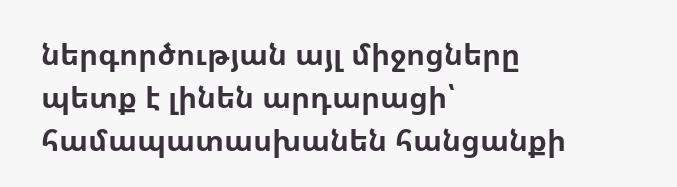ներգործության այլ միջոցները պետք է լինեն արդարացի՝ համապատասխանեն հանցանքի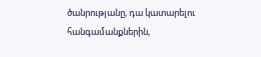ծանրությանը, դա կատարելու հանգամանքներին,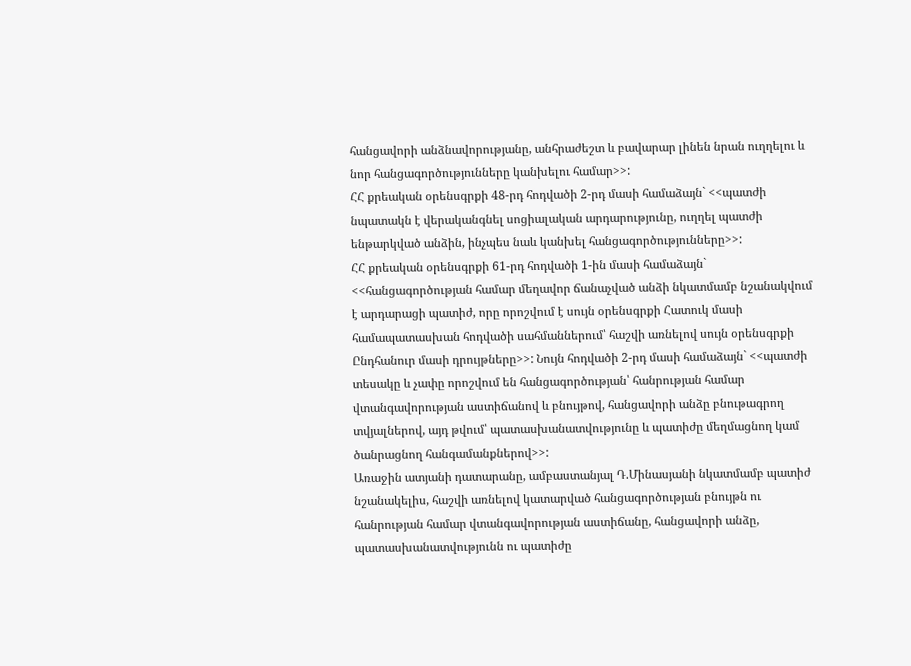հանցավորի անձնավորությանը, անհրաժեշտ և բավարար լինեն նրան ուղղելու և նոր հանցագործությունները կանխելու համար>>:
ՀՀ քրեական օրենսգրքի 48-րդ հոդվածի 2-րդ մասի համաձայն` <<պատժի նպատակն է վերականգնել սոցիալական արդարությունը, ուղղել պատժի ենթարկված անձին, ինչպես նաև կանխել հանցագործությունները>>:
ՀՀ քրեական օրենսգրքի 61-րդ հոդվածի 1-ին մասի համաձայն` <<հանցագործության համար մեղավոր ճանաչված անձի նկատմամբ նշանակվում է արդարացի պատիժ, որը որոշվում է սույն օրենսգրքի Հատուկ մասի համապատասխան հոդվածի սահմաններում՝ հաշվի առնելով սույն օրենսգրքի Ընդհանուր մասի դրույթները>>: Նույն հոդվածի 2-րդ մասի համաձայն` <<պատժի տեսակը և չափը որոշվում են հանցագործության՝ հանրության համար վտանգավորության աստիճանով և բնույթով, հանցավորի անձը բնութագրող տվյալներով, այդ թվում՝ պատասխանատվությունը և պատիժը մեղմացնող կամ ծանրացնող հանգամանքներով>>:
Առաջին ատյանի դատարանը, ամբաստանյալ Դ.Մինասյանի նկատմամբ պատիժ նշանակելիս, հաշվի առնելով կատարված հանցագործության բնույթն ու հանրության համար վտանգավորության աստիճանը, հանցավորի անձը, պատասխանատվությունն ու պատիժը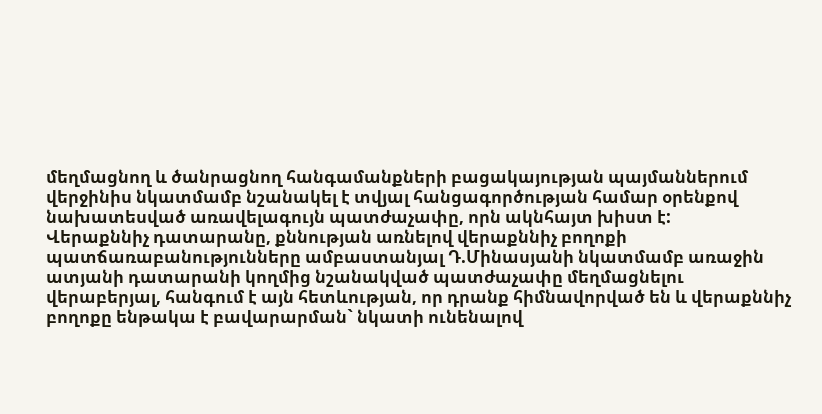մեղմացնող և ծանրացնող հանգամանքների բացակայության պայմաններում վերջինիս նկատմամբ նշանակել է տվյալ հանցագործության համար օրենքով նախատեսված առավելագույն պատժաչափը, որն ակնհայտ խիստ է:
Վերաքննիչ դատարանը, քննության առնելով վերաքննիչ բողոքի պատճառաբանությունները ամբաստանյալ Դ.Մինասյանի նկատմամբ առաջին ատյանի դատարանի կողմից նշանակված պատժաչափը մեղմացնելու վերաբերյալ, հանգում է այն հետևության, որ դրանք հիմնավորված են և վերաքննիչ բողոքը ենթակա է բավարարման` նկատի ունենալով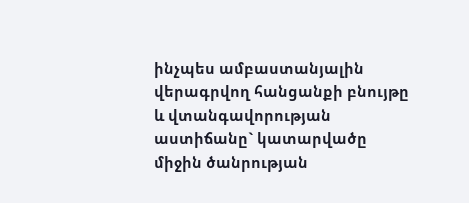ինչպես ամբաստանյալին վերագրվող հանցանքի բնույթը և վտանգավորության աստիճանը` կատարվածը միջին ծանրության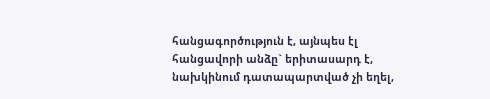հանցագործություն է, այնպես էլ հանցավորի անձը` երիտասարդ է, նախկինում դատապարտված չի եղել,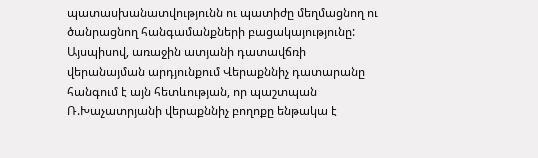պատասխանատվությունն ու պատիժը մեղմացնող ու ծանրացնող հանգամանքների բացակայությունը:
Այսպիսով, առաջին ատյանի դատավճռի վերանայման արդյունքում Վերաքննիչ դատարանը հանգում է այն հետևության, որ պաշտպան Ռ.Խաչատրյանի վերաքննիչ բողոքը ենթակա է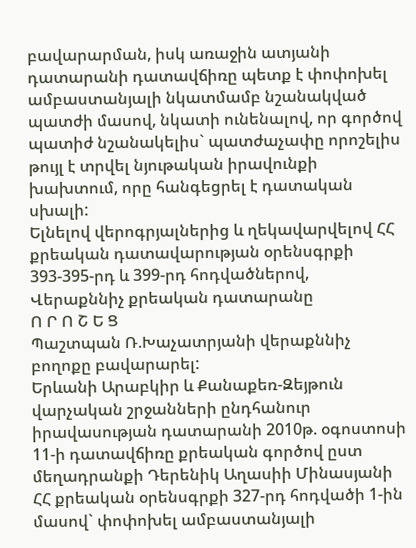բավարարման, իսկ առաջին ատյանի դատարանի դատավճիռը պետք է փոփոխել ամբաստանյալի նկատմամբ նշանակված պատժի մասով, նկատի ունենալով, որ գործով պատիժ նշանակելիս` պատժաչափը որոշելիս թույլ է տրվել նյութական իրավունքի խախտում, որը հանգեցրել է դատական սխալի:
Ելնելով վերոգրյալներից և ղեկավարվելով ՀՀ քրեական դատավարության օրենսգրքի 393-395-րդ և 399-րդ հոդվածներով, Վերաքննիչ քրեական դատարանը
Ո Ր Ո Շ Ե Ց
Պաշտպան Ռ.Խաչատրյանի վերաքննիչ բողոքը բավարարել:
Երևանի Արաբկիր և Քանաքեռ-Զեյթուն վարչական շրջանների ընդհանուր իրավասության դատարանի 2010թ. օգոստոսի 11-ի դատավճիռը քրեական գործով ըստ մեղադրանքի Դերենիկ Աղասիի Մինասյանի ՀՀ քրեական օրենսգրքի 327-րդ հոդվածի 1-ին մասով` փոփոխել ամբաստանյալի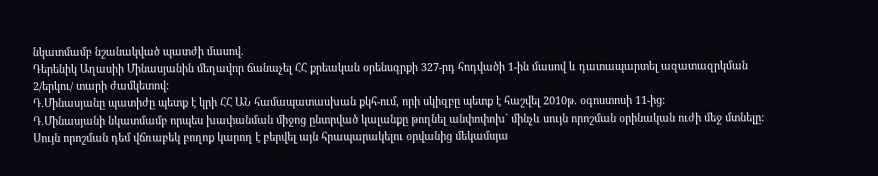նկատմամբ նշանակված պատժի մասով.
Դերենիկ Աղասիի Մինասյանին մեղավոր ճանաչել ՀՀ քրեական օրենսգրքի 327-րդ հոդվածի 1-ին մասով և դատապարտել ազատազրկման 2/երկու/ տարի ժամկետով:
Դ.Մինասյանը պատիժը պետք է կրի ՀՀ ԱՆ համապատասխան քկհ-ում, որի սկիզբը պետք է հաշվել 2010թ. օգոստոսի 11-ից:
Դ.Մինասյանի նկատմամբ որպես խափանման միջոց ընտրված կալանքը թողնել անփոփոխ` մինչև սույն որոշման օրինական ուժի մեջ մտնելը:
Սույն որոշման դեմ վճռաբեկ բողոք կարող է բերվել այն հրապարակելու օրվանից մեկամսյա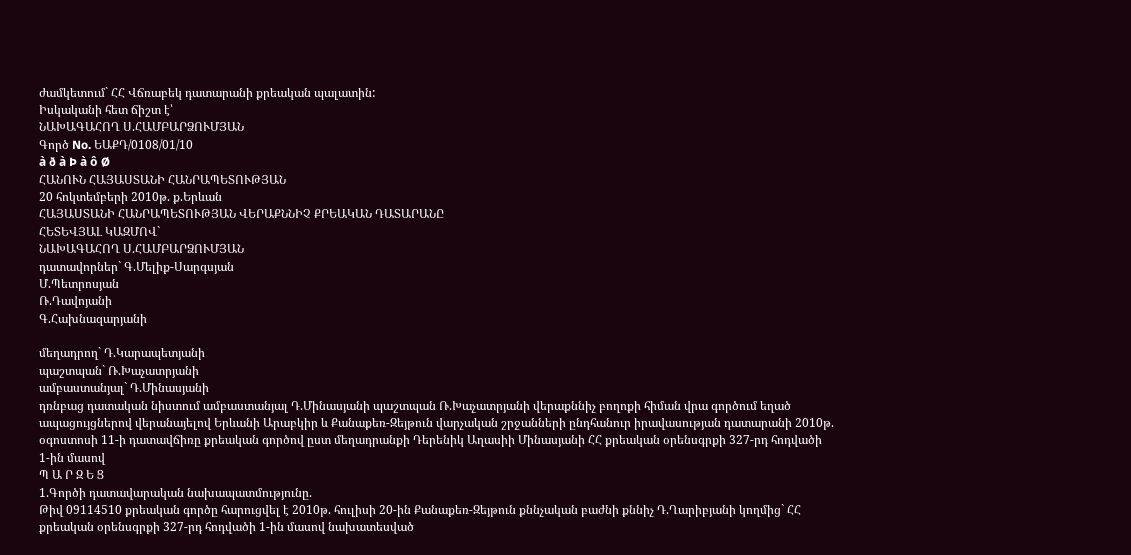ժամկետում` ՀՀ Վճռաբեկ դատարանի քրեական պալատին:
Իսկականի հետ ճիշտ է՝
ՆԱԽԱԳԱՀՈՂ Ս.ՀԱՄԲԱՐՁՈՒՄՅԱՆ
Գործ No. ԵԱՔԴ/0108/01/10
à ð à Þ à ô Ø
ՀԱՆՈՒՆ ՀԱՅԱՍՏԱՆԻ ՀԱՆՐԱՊԵՏՈՒԹՅԱՆ
20 հոկտեմբերի 2010թ. ք.Երևան
ՀԱՅԱՍՏԱՆԻ ՀԱՆՐԱՊԵՏՈՒԹՅԱՆ ՎԵՐԱՔՆՆԻՉ ՔՐԵԱԿԱՆ ԴԱՏԱՐԱՆԸ
ՀԵՏԵՎՅԱԼ ԿԱԶՄՈՎ`
ՆԱԽԱԳԱՀՈՂ Ս.ՀԱՄԲԱՐՁՈՒՄՅԱՆ
դատավորներ` Գ.Մելիք-Սարգսյան
Մ.Պետրոսյան
Ռ.Դավոյանի
Գ.Հախնազարյանի

մեղադրող` Դ.Կարապետյանի
պաշտպան` Ռ.Խաչատրյանի
ամբաստանյալ` Դ.Մինասյանի
դռնբաց դատական նիստում ամբաստանյալ Դ.Մինասյանի պաշտպան Ռ.Խաչատրյանի վերաքննիչ բողոքի հիման վրա գործում եղած ապացույցներով վերանայելով Երևանի Արաբկիր և Քանաքեռ-Զեյթուն վարչական շրջանների ընդհանուր իրավասության դատարանի 2010թ. օգոստոսի 11-ի դատավճիռը քրեական գործով ըստ մեղադրանքի Դերենիկ Աղասիի Մինասյանի ՀՀ քրեական օրենսգրքի 327-րդ հոդվածի 1-ին մասով
Պ Ա Ր Զ Ե Ց
1.Գործի դատավարական նախապատմությունը.
Թիվ 09114510 քրեական գործը հարուցվել է 2010թ. հուլիսի 20-ին Քանաքեռ-Զեյթուն քննչական բաժնի քննիչ Դ.Ղարիբյանի կողմից` ՀՀ քրեական օրենսգրքի 327-րդ հոդվածի 1-ին մասով նախատեսված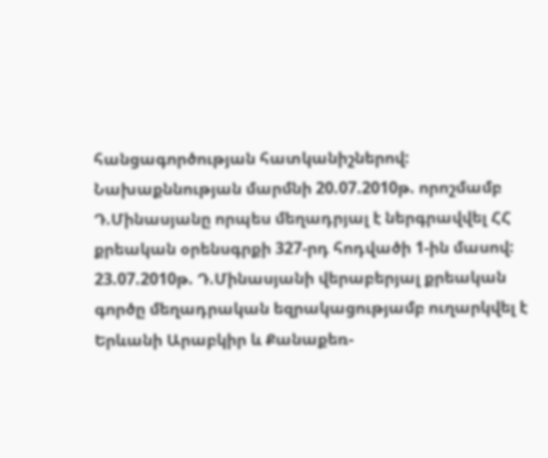հանցագործության հատկանիշներով:
Նախաքննության մարմնի 20.07.2010թ. որոշմամբ Դ.Մինասյանը որպես մեղադրյալ է ներգրավվել ՀՀ քրեական օրենսգրքի 327-րդ հոդվածի 1-ին մասով:
23.07.2010թ. Դ.Մինասյանի վերաբերյալ քրեական գործը մեղադրական եզրակացությամբ ուղարկվել է Երևանի Արաբկիր և Քանաքեռ-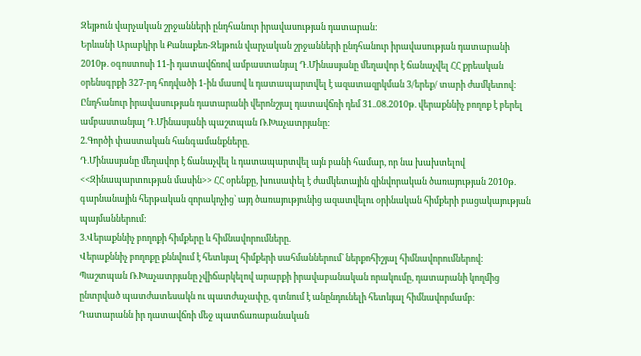Զեյթուն վարչական շրջանների ընդհանուր իրավասության դատարան:
Երևանի Արաբկիր և Քանաքեռ-Զեյթուն վարչական շրջանների ընդհանուր իրավասության դատարանի 2010թ. օգոստոսի 11-ի դատավճռով ամբաստանյալ Դ.Մինասյանը մեղավոր է ճանաչվել ՀՀ քրեական օրենսգրքի 327-րդ հոդվածի 1-ին մասով և դատապարտվել է ազատազրկման 3/երեք/ տարի ժամկետով:
Ընդհանուր իրավասության դատարանի վերոնշյալ դատավճռի դեմ 31..08.2010թ. վերաքննիչ բողոք է բերել ամբաստանյալ Դ.Մինասյանի պաշտպան Ռ.Խաչատրյանը:
2.Գործի փաստական հանգամանքները.
Դ.Մինասյանը մեղավոր է ճանաչվել և դատապարտվել այն բանի համար, որ նա խախտելով <<Զինապարտության մասին>> ՀՀ օրենքը, խուսափել է ժամկետային զինվորական ծառայության 2010թ. գարնանային հերթական զորակոչից` այդ ծառայությունից ազատվելու օրինական հիմքերի բացակայության պայմաններում:
3.Վերաքննիչ բողոքի հիմքերը և հիմնավորումները.
Վերաքննիչ բողոքը քննվում է հետևյալ հիմքերի սահմաններում` ներքոհիշյալ հիմնավորումներով:
Պաշտպան Ռ.Խաչատրյանը չվիճարկելով արարքի իրավաբանական որակումը, դատարանի կողմից ընտրված պատժատեսակն ու պատժաչափը, գտնում է անընդունելի հետևյալ հիմնավորմամբ։
Դատարանն իր դատավճռի մեջ պատճառաբանական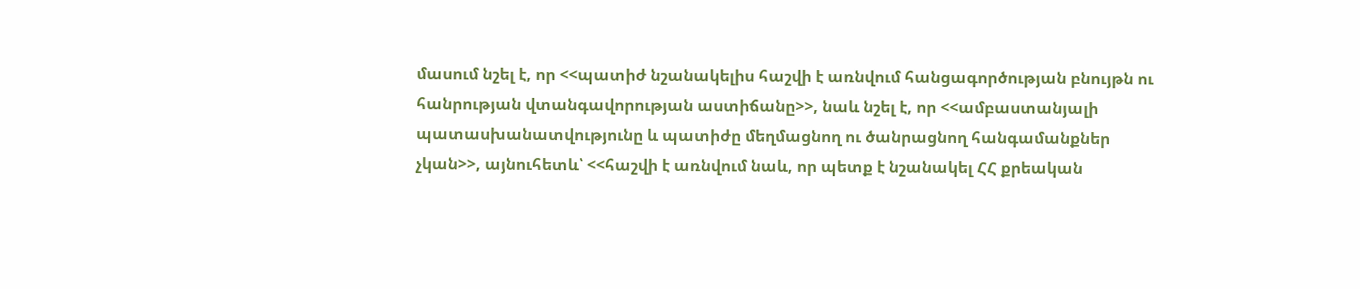մասում նշել է, որ <<պատիժ նշանակելիս հաշվի է առնվում հանցագործության բնույթն ու հանրության վտանգավորության աստիճանը>>, նաև նշել է, որ <<ամբաստանյալի պատասխանատվությունը և պատիժը մեղմացնող ու ծանրացնող հանգամանքներ չկան>>, այնուհետև՝ <<հաշվի է առնվում նաև, որ պետք է նշանակել ՀՀ քրեական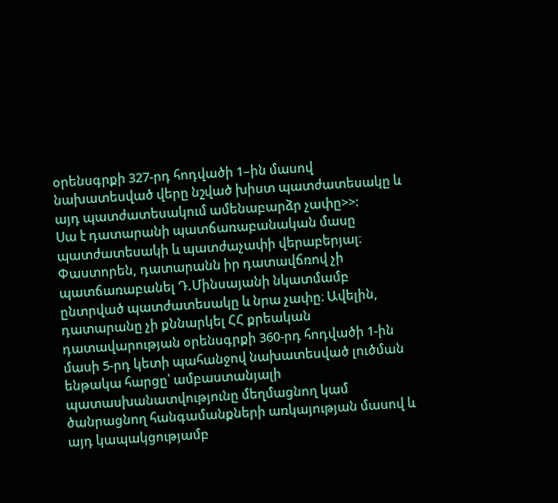օրենսգրքի 327-րդ հոդվածի 1–ին մասով նախատեսված վերը նշված խիստ պատժատեսակը և այդ պատժատեսակում ամենաբարձր չափը>>:
Սա է դատարանի պատճառաբանական մասը պատժատեսակի և պատժաչափի վերաբերյալ։
Փաստորեն, դատարանն իր դատավճռով չի պատճառաբանել Դ.Մինսայանի նկատմամբ ընտրված պատժատեսակը և նրա չափը։ Ավելին, դատարանը չի քննարկել ՀՀ քրեական դատավարության օրենսգրքի 360-րդ հոդվածի 1-ին մասի 5-րդ կետի պահանջով նախատեսված լուծման ենթակա հարցը՝ ամբաստանյալի պատասխանատվությունը մեղմացնող կամ ծանրացնող հանգամանքների առկայության մասով և այդ կապակցությամբ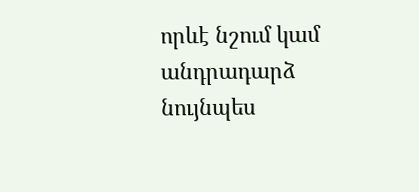որևէ նշում կամ անդրադարձ նույնպես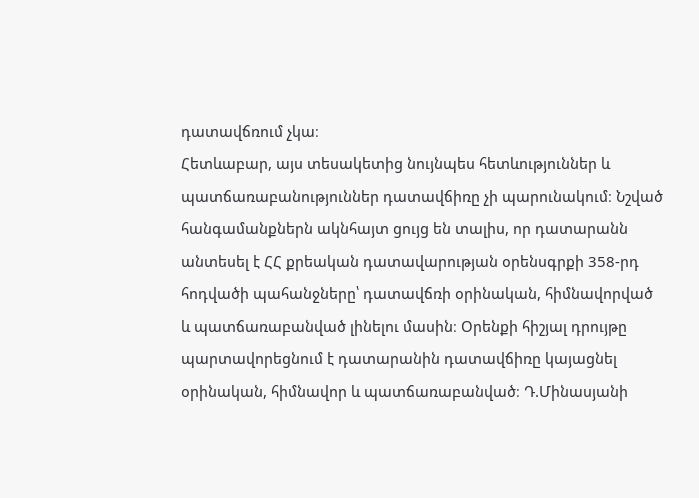դատավճռում չկա։
Հետևաբար, այս տեսակետից նույնպես հետևություններ և պատճառաբանություններ դատավճիռը չի պարունակում։ Նշված հանգամանքներն ակնհայտ ցույց են տալիս, որ դատարանն անտեսել է ՀՀ քրեական դատավարության օրենսգրքի 358-րդ հոդվածի պահանջները՝ դատավճռի օրինական, հիմնավորված և պատճառաբանված լինելու մասին։ Օրենքի հիշյալ դրույթը պարտավորեցնում է դատարանին դատավճիռը կայացնել օրինական, հիմնավոր և պատճառաբանված։ Դ.Մինասյանի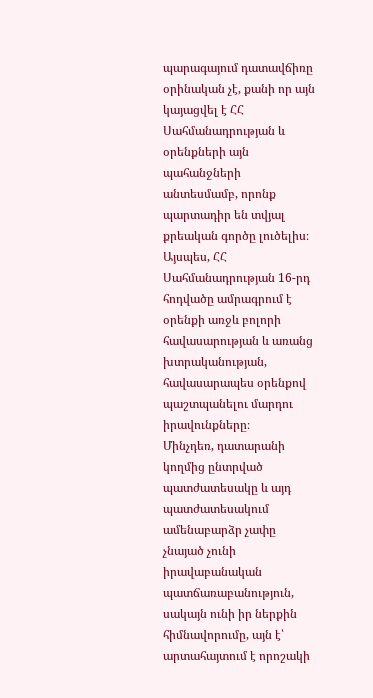պարագայում դատավճիռը օրինական չէ, քանի որ այն կայացվել է ՀՀ Սահմանադրության և օրենքների այն պահանջների անտեսմամբ, որոնք պարտադիր են տվյալ քրեական գործը լուծելիս։
Այսպես, ՀՀ Սահմանադրության 16-րդ հոդվածը ամրագրում է օրենքի առջև բոլորի հավասարության և առանց խտրականության, հավասարապես օրենքով պաշտպանելու մարդու իրավունքները։
Մինչդեռ, դատարանի կողմից ընտրված պատժատեսակը և այդ պատժատեսակում ամենաբարձր չափը չնայած չունի իրավաբանական պատճառաբանություն, սակայն ունի իր ներքին հիմնավորումը, այն է՝ արտահայտում է որոշակի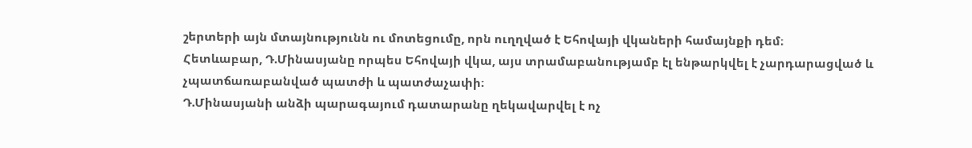շերտերի այն մտայնությունն ու մոտեցումը, որն ուղղված է Եհովայի վկաների համայնքի դեմ։
Հետևաբար, Դ.Մինասյանը որպես Եհովայի վկա, այս տրամաբանությամբ էլ ենթարկվել է չարդարացված և չպատճառաբանված պատժի և պատժաչափի։
Դ.Մինասյանի անձի պարագայում դատարանը ղեկավարվել է ոչ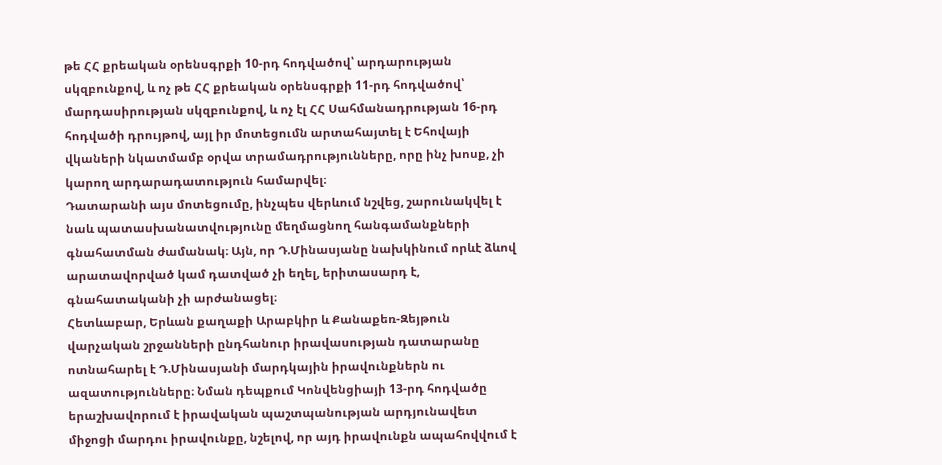թե ՀՀ քրեական օրենսգրքի 10-րդ հոդվածով՝ արդարության սկզբունքով, և ոչ թե ՀՀ քրեական օրենսգրքի 11-րդ հոդվածով՝ մարդասիրության սկզբունքով, և ոչ էլ ՀՀ Սահմանադրության 16-րդ հոդվածի դրույթով, այլ իր մոտեցումն արտահայտել է Եհովայի վկաների նկատմամբ օրվա տրամադրությունները, որը ինչ խոսք, չի կարող արդարադատություն համարվել։
Դատարանի այս մոտեցումը, ինչպես վերևում նշվեց, շարունակվել է նաև պատասխանատվությունը մեղմացնող հանգամանքների գնահատման ժամանակ։ Այն, որ Դ.Մինասյանը նախկինում որևէ ձևով արատավորված կամ դատված չի եղել, երիտասարդ է, գնահատականի չի արժանացել։
Հետևաբար, Երևան քաղաքի Արաբկիր և Քանաքեռ-Զեյթուն վարչական շրջանների ընդհանուր իրավասության դատարանը ոտնահարել է Դ.Մինասյանի մարդկային իրավունքներն ու ազատությունները։ Նման դեպքում Կոնվենցիայի 13-րդ հոդվածը երաշխավորում է իրավական պաշտպանության արդյունավետ միջոցի մարդու իրավունքը, նշելով, որ այդ իրավունքն ապահովվում է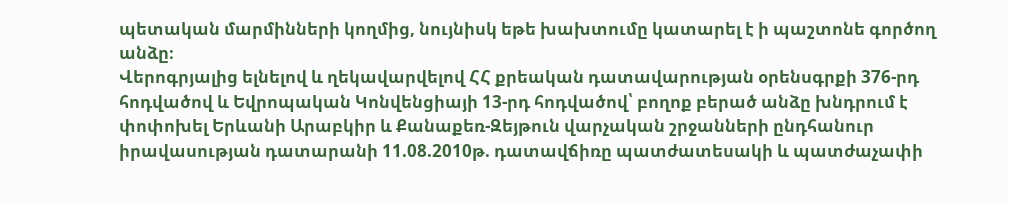պետական մարմինների կողմից, նույնիսկ եթե խախտումը կատարել է ի պաշտոնե գործող անձը։
Վերոգրյալից ելնելով և ղեկավարվելով ՀՀ քրեական դատավարության օրենսգրքի 376-րդ հոդվածով և Եվրոպական Կոնվենցիայի 13-րդ հոդվածով՝ բողոք բերած անձը խնդրում է փոփոխել Երևանի Արաբկիր և Քանաքեռ-Զեյթուն վարչական շրջանների ընդհանուր իրավասության դատարանի 11.08.2010թ. դատավճիռը պատժատեսակի և պատժաչափի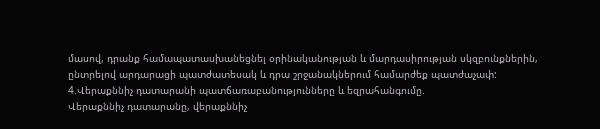մասով, դրանք համապատասխանեցնել օրինականության և մարդասիրության սկզբունքներին, ընտրելով արդարացի պատժատեսակ և դրա շրջանակներում համարժեք պատժաչափ:
4.Վերաքննիչ դատարանի պատճառաբանությունները և եզրահանգումը.
Վերաքննիչ դատարանը, վերաքննիչ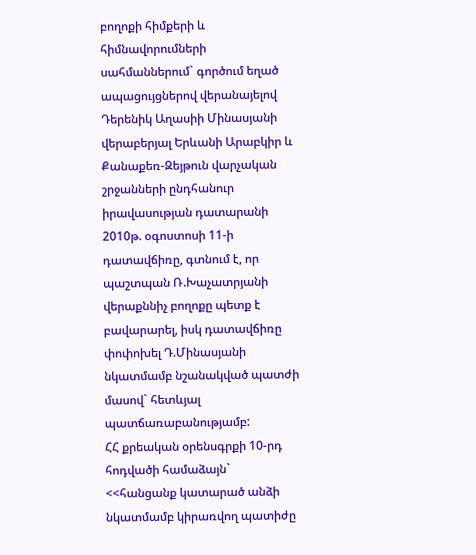բողոքի հիմքերի և հիմնավորումների սահմաններում` գործում եղած ապացույցներով վերանայելով Դերենիկ Աղասիի Մինասյանի վերաբերյալ Երևանի Արաբկիր և Քանաքեռ-Զեյթուն վարչական շրջանների ընդհանուր իրավասության դատարանի 2010թ. օգոստոսի 11-ի դատավճիռը, գտնում է, որ պաշտպան Ռ.Խաչատրյանի վերաքննիչ բողոքը պետք է բավարարել, իսկ դատավճիռը փոփոխել Դ.Մինասյանի նկատմամբ նշանակված պատժի մասով` հետևյալ պատճառաբանությամբ:
ՀՀ քրեական օրենսգրքի 10-րդ հոդվածի համաձայն` <<հանցանք կատարած անձի նկատմամբ կիրառվող պատիժը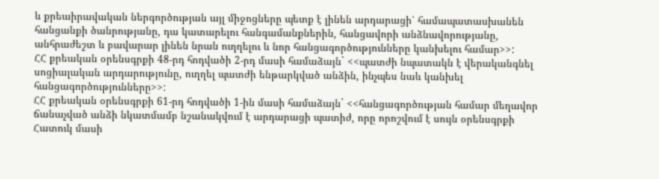և քրեաիրավական ներգործության այլ միջոցները պետք է լինեն արդարացի՝ համապատասխանեն հանցանքի ծանրությանը, դա կատարելու հանգամանքներին, հանցավորի անձնավորությանը, անհրաժեշտ և բավարար լինեն նրան ուղղելու և նոր հանցագործությունները կանխելու համար>>:
ՀՀ քրեական օրենսգրքի 48-րդ հոդվածի 2-րդ մասի համաձայն` <<պատժի նպատակն է վերականգնել սոցիալական արդարությունը, ուղղել պատժի ենթարկված անձին, ինչպես նաև կանխել հանցագործությունները>>:
ՀՀ քրեական օրենսգրքի 61-րդ հոդվածի 1-ին մասի համաձայն` <<հանցագործության համար մեղավոր ճանաչված անձի նկատմամբ նշանակվում է արդարացի պատիժ, որը որոշվում է սույն օրենսգրքի Հատուկ մասի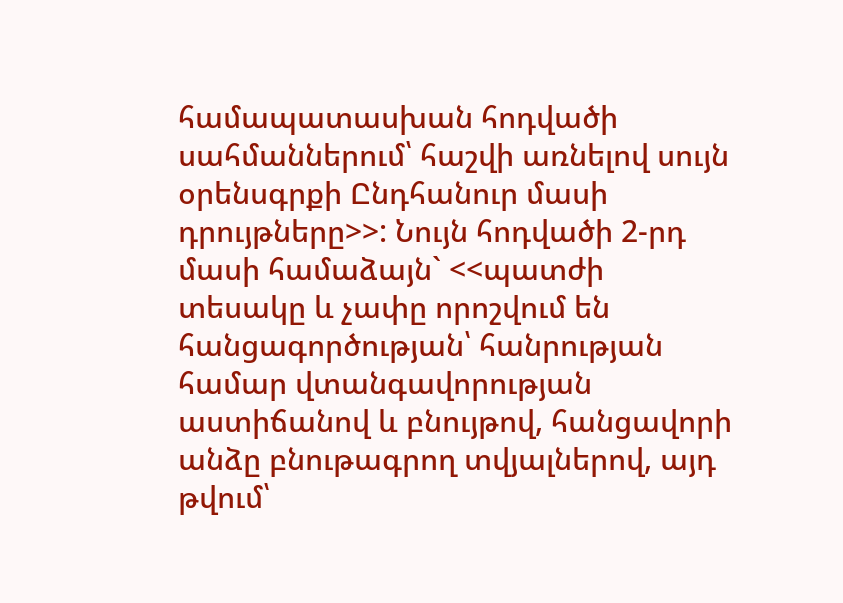համապատասխան հոդվածի սահմաններում՝ հաշվի առնելով սույն օրենսգրքի Ընդհանուր մասի դրույթները>>: Նույն հոդվածի 2-րդ մասի համաձայն` <<պատժի տեսակը և չափը որոշվում են հանցագործության՝ հանրության համար վտանգավորության աստիճանով և բնույթով, հանցավորի անձը բնութագրող տվյալներով, այդ թվում՝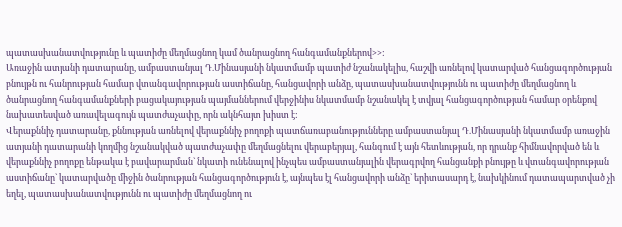պատասխանատվությունը և պատիժը մեղմացնող կամ ծանրացնող հանգամանքներով>>:
Առաջին ատյանի դատարանը, ամբաստանյալ Դ.Մինասյանի նկատմամբ պատիժ նշանակելիս, հաշվի առնելով կատարված հանցագործության բնույթն ու հանրության համար վտանգավորության աստիճանը, հանցավորի անձը, պատասխանատվությունն ու պատիժը մեղմացնող և ծանրացնող հանգամանքների բացակայության պայմաններում վերջինիս նկատմամբ նշանակել է տվյալ հանցագործության համար օրենքով նախատեսված առավելագույն պատժաչափը, որն ակնհայտ խիստ է:
Վերաքննիչ դատարանը, քննության առնելով վերաքննիչ բողոքի պատճառաբանությունները ամբաստանյալ Դ.Մինասյանի նկատմամբ առաջին ատյանի դատարանի կողմից նշանակված պատժաչափը մեղմացնելու վերաբերյալ, հանգում է այն հետևության, որ դրանք հիմնավորված են և վերաքննիչ բողոքը ենթակա է բավարարման` նկատի ունենալով ինչպես ամբաստանյալին վերագրվող հանցանքի բնույթը և վտանգավորության աստիճանը` կատարվածը միջին ծանրության հանցագործություն է, այնպես էլ հանցավորի անձը` երիտասարդ է, նախկինում դատապարտված չի եղել, պատասխանատվությունն ու պատիժը մեղմացնող ու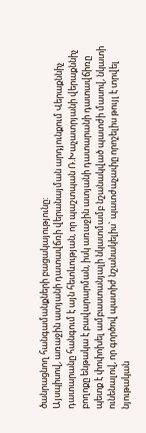ծանրացնող հանգամանքների բացակայությունը:
Այսպիսով, առաջին ատյանի դատավճռի վերանայման արդյունքում Վերաքննիչ դատարանը հանգում է այն հետևության, որ պաշտպան Ռ.Խաչատրյանի վերաքննիչ բողոքը ենթակա է բավարարման, իսկ առաջին ատյանի դատարանի դատավճիռը պետք է փոփոխել ամբաստանյալի նկատմամբ նշանակված պատժի մասով, նկատի ունենալով, որ գործով պատիժ նշանակելիս` պատժաչափը որոշելիս թույլ է տրվել նյութական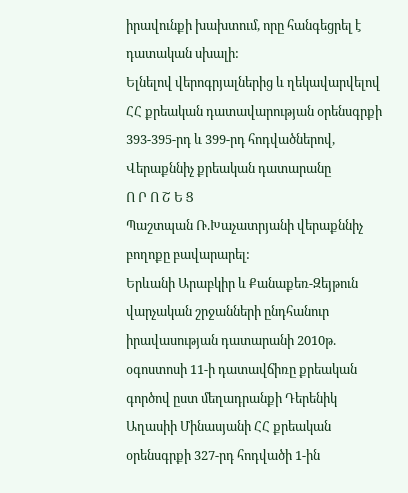իրավունքի խախտում, որը հանգեցրել է դատական սխալի:
Ելնելով վերոգրյալներից և ղեկավարվելով ՀՀ քրեական դատավարության օրենսգրքի 393-395-րդ և 399-րդ հոդվածներով, Վերաքննիչ քրեական դատարանը
Ո Ր Ո Շ Ե Ց
Պաշտպան Ռ.Խաչատրյանի վերաքննիչ բողոքը բավարարել:
Երևանի Արաբկիր և Քանաքեռ-Զեյթուն վարչական շրջանների ընդհանուր իրավասության դատարանի 2010թ. օգոստոսի 11-ի դատավճիռը քրեական գործով ըստ մեղադրանքի Դերենիկ Աղասիի Մինասյանի ՀՀ քրեական օրենսգրքի 327-րդ հոդվածի 1-ին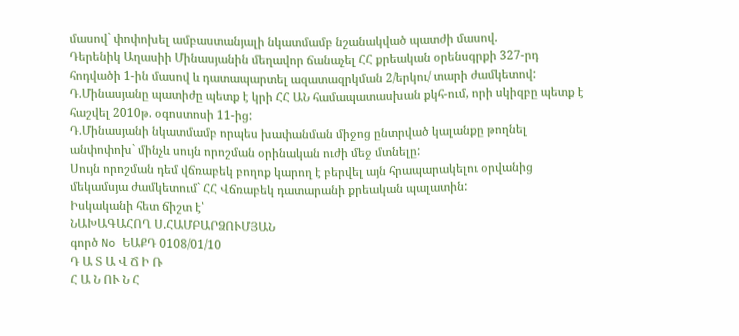մասով` փոփոխել ամբաստանյալի նկատմամբ նշանակված պատժի մասով.
Դերենիկ Աղասիի Մինասյանին մեղավոր ճանաչել ՀՀ քրեական օրենսգրքի 327-րդ հոդվածի 1-ին մասով և դատապարտել ազատազրկման 2/երկու/ տարի ժամկետով:
Դ.Մինասյանը պատիժը պետք է կրի ՀՀ ԱՆ համապատասխան քկհ-ում, որի սկիզբը պետք է հաշվել 2010թ. օգոստոսի 11-ից:
Դ.Մինասյանի նկատմամբ որպես խափանման միջոց ընտրված կալանքը թողնել անփոփոխ` մինչև սույն որոշման օրինական ուժի մեջ մտնելը:
Սույն որոշման դեմ վճռաբեկ բողոք կարող է բերվել այն հրապարակելու օրվանից մեկամսյա ժամկետում` ՀՀ Վճռաբեկ դատարանի քրեական պալատին:
Իսկականի հետ ճիշտ է՝
ՆԱԽԱԳԱՀՈՂ Ս.ՀԱՄԲԱՐՁՈՒՄՅԱՆ
գործ No ԵԱՔԴ 0108/01/10
Դ Ա Տ Ա Վ Ճ Ի Ռ
Հ Ա Ն ՈՒ Ն Հ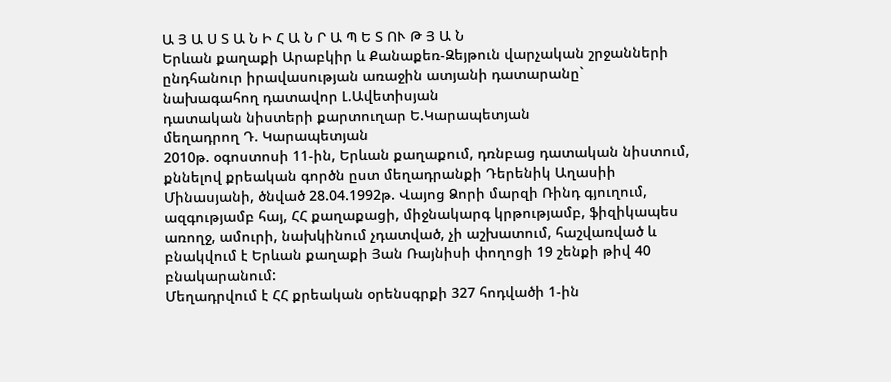Ա Յ Ա Ս Տ Ա Ն Ի Հ Ա Ն Ր Ա Պ Ե Տ ՈՒ Թ Յ Ա Ն
Երևան քաղաքի Արաբկիր և Քանաքեռ-Զեյթուն վարչական շրջանների
ընդհանուր իրավասության առաջին ատյանի դատարանը`
նախագահող դատավոր Լ.Ավետիսյան
դատական նիստերի քարտուղար Ե.Կարապետյան
մեղադրող Դ. Կարապետյան
2010թ. օգոստոսի 11-ին, Երևան քաղաքում, դռնբաց դատական նիստում, քննելով քրեական գործն ըստ մեղադրանքի Դերենիկ Աղասիի Մինասյանի, ծնված 28.04.1992թ. Վայոց Ձորի մարզի Ռինդ գյուղում, ազգությամբ հայ, ՀՀ քաղաքացի, միջնակարգ կրթությամբ, ֆիզիկապես առողջ, ամուրի, նախկինում չդատված, չի աշխատում, հաշվառված և բնակվում է Երևան քաղաքի Յան Ռայնիսի փողոցի 19 շենքի թիվ 40 բնակարանում:
Մեղադրվում է ՀՀ քրեական օրենսգրքի 327 հոդվածի 1-ին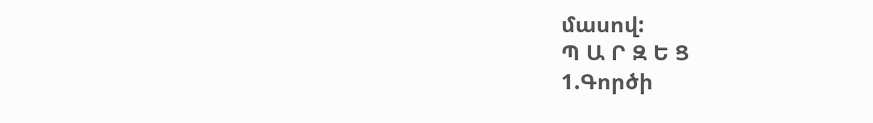մասով:
Պ Ա Ր Զ Ե Ց
1.Գործի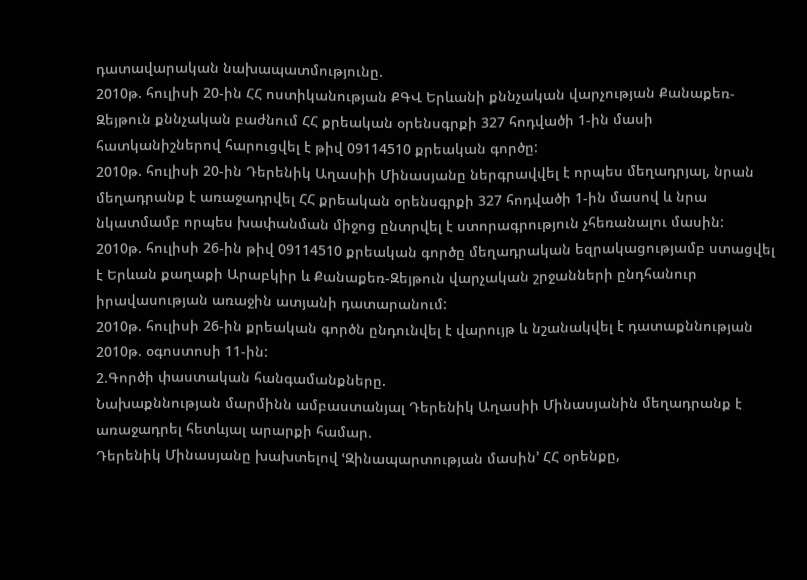դատավարական նախապատմությունը.
2010թ. հուլիսի 20-ին ՀՀ ոստիկանության ՔԳՎ Երևանի քննչական վարչության Քանաքեռ-Զեյթուն քննչական բաժնում ՀՀ քրեական օրենսգրքի 327 հոդվածի 1-ին մասի հատկանիշներով հարուցվել է թիվ 09114510 քրեական գործը:
2010թ. հուլիսի 20-ին Դերենիկ Աղասիի Մինասյանը ներգրավվել է որպես մեղադրյալ, նրան մեղադրանք է առաջադրվել ՀՀ քրեական օրենսգրքի 327 հոդվածի 1-ին մասով և նրա նկատմամբ որպես խափանման միջոց ընտրվել է ստորագրություն չհեռանալու մասին:
2010թ. հուլիսի 26-ին թիվ 09114510 քրեական գործը մեղադրական եզրակացությամբ ստացվել է Երևան քաղաքի Արաբկիր և Քանաքեռ-Զեյթուն վարչական շրջանների ընդհանուր իրավասության առաջին ատյանի դատարանում:
2010թ. հուլիսի 26-ին քրեական գործն ընդունվել է վարույթ և նշանակվել է դատաքննության 2010թ. օգոստոսի 11-ին:
2.Գործի փաստական հանգամանքները.
Նախաքննության մարմինն ամբաստանյալ Դերենիկ Աղասիի Մինասյանին մեղադրանք է առաջադրել հետևյալ արարքի համար.
Դերենիկ Մինասյանը խախտելով ՙԶինապարտության մասին՚ ՀՀ օրենքը,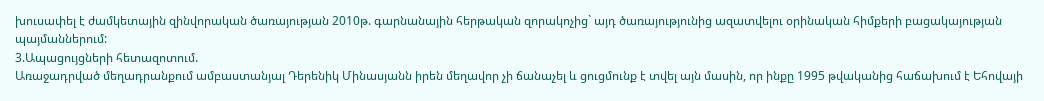խուսափել է ժամկետային զինվորական ծառայության 2010թ. գարնանային հերթական զորակոչից` այդ ծառայությունից ազատվելու օրինական հիմքերի բացակայության պայմաններում:
3.Ապացույցների հետազոտում.
Առաջադրված մեղադրանքում ամբաստանյալ Դերենիկ Մինասյանն իրեն մեղավոր չի ճանաչել և ցուցմունք է տվել այն մասին, որ ինքը 1995 թվականից հաճախում է Եհովայի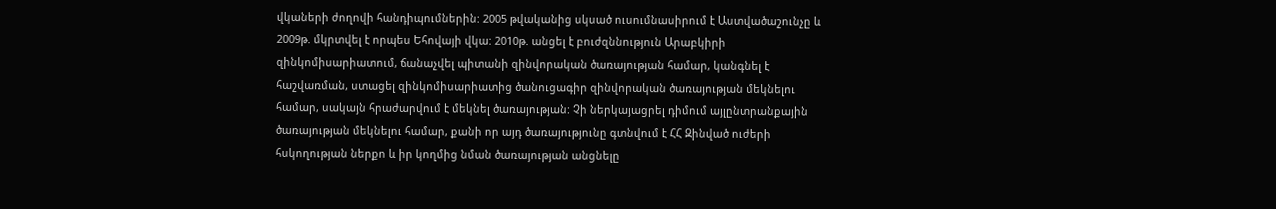վկաների ժողովի հանդիպումներին: 2005 թվականից սկսած ուսումնասիրում է Աստվածաշունչը և 2009թ. մկրտվել է որպես Եհովայի վկա: 2010թ. անցել է բուժզննություն Արաբկիրի զինկոմիսարիատում, ճանաչվել պիտանի զինվորական ծառայության համար, կանգնել է հաշվառման, ստացել զինկոմիսարիատից ծանուցագիր զինվորական ծառայության մեկնելու համար, սակայն հրաժարվում է մեկնել ծառայության: Չի ներկայացրել դիմում այլընտրանքային ծառայության մեկնելու համար, քանի որ այդ ծառայությունը գտնվում է ՀՀ Զինված ուժերի հսկողության ներքո և իր կողմից նման ծառայության անցնելը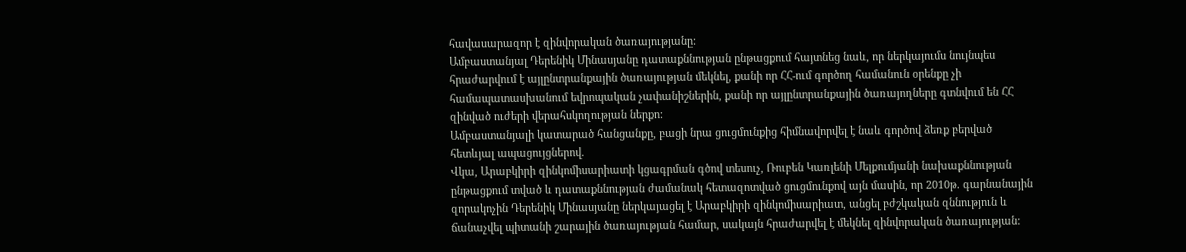հավասարազոր է զինվորական ծառայությանը:
Ամբաստանյալ Դերենիկ Մինասյանը դատաքննության ընթացքում հայտնեց նաև, որ ներկայումս նույնպես հրաժարվում է այլընտրանքային ծառայության մեկնել, քանի որ ՀՀ-ում գործող համանուն օրենքը չի համապատասխանում եվրոպական չափանիշներին, քանի որ այլընտրանքային ծառայողները գտնվում են ՀՀ զինված ուժերի վերահսկողության ներքո:
Ամբաստանյալի կատարած հանցանքը, բացի նրա ցուցմունքից հիմնավորվել է նաև գործով ձեռք բերված հետևյալ ապացույցներով.
Վկա, Արաբկիրի զինկոմիսարիատի կցագրման գծով տեսուչ, Ռուբեն Կառլենի Մելքումյանի նախաքննության ընթացքում տված և դատաքննության ժամանակ հետազոտված ցուցմունքով այն մասին, որ 2010թ. գարնանային զորակոչին Դերենիկ Մինասյանը ներկայացել է Արաբկիրի զինկոմիսարիատ, անցել բժշկական զննություն և ճանաչվել պիտանի շարային ծառայության համար, սակայն հրաժարվել է մեկնել զինվորական ծառայության: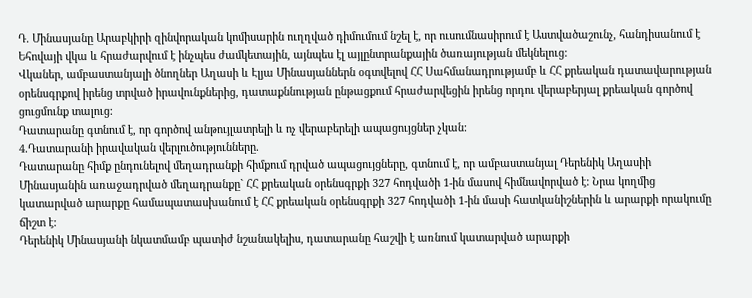Դ. Մինասյանը Արաբկիրի զինվորական կոմիսարին ուղղված դիմումում նշել է, որ ուսումնասիրում է Աստվածաշունչ, հանդիսանում է Եհովայի վկա և հրաժարվում է ինչպես ժամկետային, այնպես էլ այլընտրանքային ծառայության մեկնելուց:
Վկաներ, ամբաստանյալի ծնողներ Աղասի և Էլյա Մինասյաններն օգտվելով ՀՀ Սահմանադրությամբ և ՀՀ քրեական դատավարության օրենսգրքով իրենց տրված իրավունքներից, դատաքննության ընթացքում հրաժարվեցին իրենց որդու վերաբերյալ քրեական գործով ցուցմունք տալուց:
Դատարանը գտնում է, որ գործով անթույլատրելի և ոչ վերաբերելի ապացույցներ չկան:
4.Դատարանի իրավական վերլուծությունները.
Դատարանը հիմք ընդունելով մեղադրանքի հիմքում դրված ապացույցները, գտնում է, որ ամբաստանյալ Դերենիկ Աղասիի Մինասյանին առաջադրված մեղադրանքը` ՀՀ քրեական օրենսգրքի 327 հոդվածի 1-ին մասով հիմնավորված է: Նրա կողմից կատարված արարքը համապատասխանում է ՀՀ քրեական օրենսգրքի 327 հոդվածի 1-ին մասի հատկանիշներին և արարքի որակումը ճիշտ է:
Դերենիկ Մինասյանի նկատմամբ պատիժ նշանակելիս, դատարանը հաշվի է առնում կատարված արարքի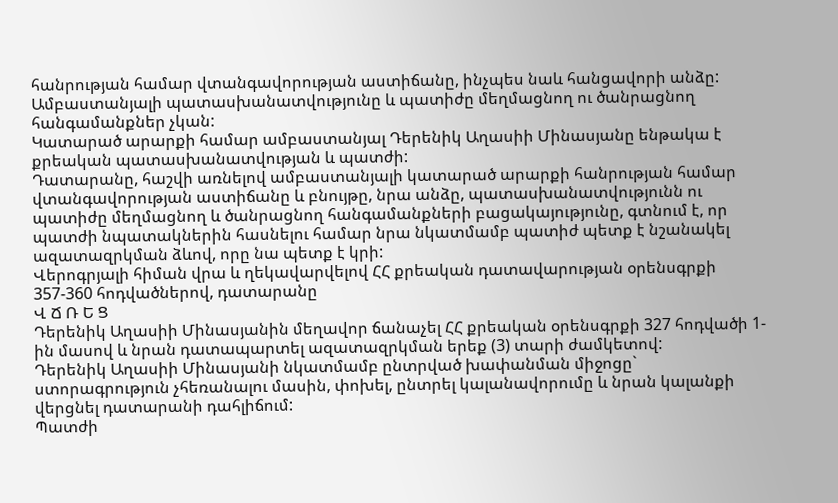հանրության համար վտանգավորության աստիճանը, ինչպես նաև հանցավորի անձը:
Ամբաստանյալի պատասխանատվությունը և պատիժը մեղմացնող ու ծանրացնող հանգամանքներ չկան:
Կատարած արարքի համար ամբաստանյալ Դերենիկ Աղասիի Մինասյանը ենթակա է քրեական պատասխանատվության և պատժի:
Դատարանը, հաշվի առնելով ամբաստանյալի կատարած արարքի հանրության համար վտանգավորության աստիճանը և բնույթը, նրա անձը, պատասխանատվությունն ու պատիժը մեղմացնող և ծանրացնող հանգամանքների բացակայությունը, գտնում է, որ պատժի նպատակներին հասնելու համար նրա նկատմամբ պատիժ պետք է նշանակել ազատազրկման ձևով, որը նա պետք է կրի:
Վերոգրյալի հիման վրա և ղեկավարվելով ՀՀ քրեական դատավարության օրենսգրքի 357-360 հոդվածներով, դատարանը
Վ Ճ Ռ Ե Ց
Դերենիկ Աղասիի Մինասյանին մեղավոր ճանաչել ՀՀ քրեական օրենսգրքի 327 հոդվածի 1-ին մասով և նրան դատապարտել ազատազրկման երեք (3) տարի ժամկետով:
Դերենիկ Աղասիի Մինասյանի նկատմամբ ընտրված խափանման միջոցը` ստորագրություն չհեռանալու մասին, փոխել, ընտրել կալանավորումը և նրան կալանքի վերցնել դատարանի դահլիճում:
Պատժի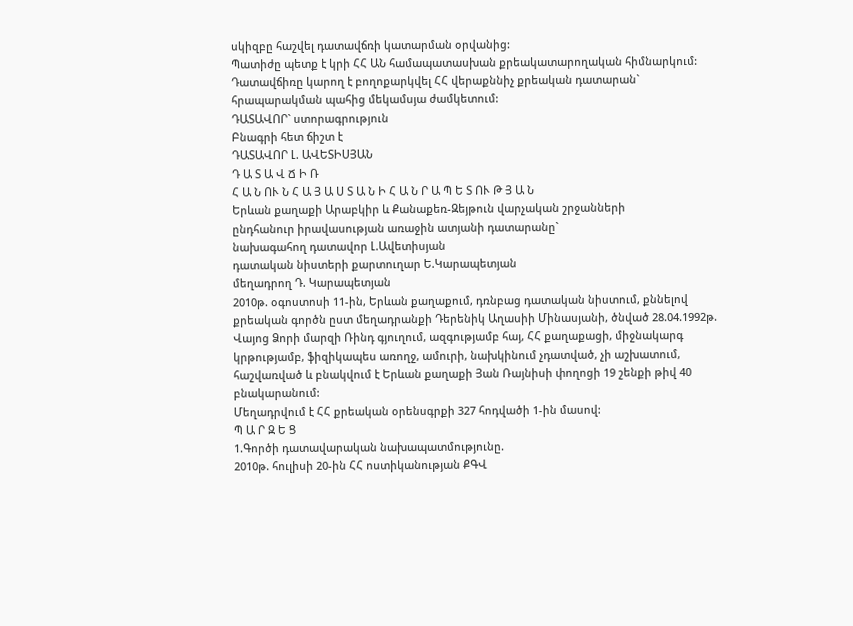սկիզբը հաշվել դատավճռի կատարման օրվանից:
Պատիժը պետք է կրի ՀՀ ԱՆ համապատասխան քրեակատարողական հիմնարկում:
Դատավճիռը կարող է բողոքարկվել ՀՀ վերաքննիչ քրեական դատարան` հրապարակման պահից մեկամսյա ժամկետում:
ԴԱՏԱՎՈՐ` ստորագրություն
Բնագրի հետ ճիշտ է
ԴԱՏԱՎՈՐ Լ. ԱՎԵՏԻՍՅԱՆ
Դ Ա Տ Ա Վ Ճ Ի Ռ
Հ Ա Ն ՈՒ Ն Հ Ա Յ Ա Ս Տ Ա Ն Ի Հ Ա Ն Ր Ա Պ Ե Տ ՈՒ Թ Յ Ա Ն
Երևան քաղաքի Արաբկիր և Քանաքեռ-Զեյթուն վարչական շրջանների
ընդհանուր իրավասության առաջին ատյանի դատարանը`
նախագահող դատավոր Լ.Ավետիսյան
դատական նիստերի քարտուղար Ե.Կարապետյան
մեղադրող Դ. Կարապետյան
2010թ. օգոստոսի 11-ին, Երևան քաղաքում, դռնբաց դատական նիստում, քննելով քրեական գործն ըստ մեղադրանքի Դերենիկ Աղասիի Մինասյանի, ծնված 28.04.1992թ. Վայոց Ձորի մարզի Ռինդ գյուղում, ազգությամբ հայ, ՀՀ քաղաքացի, միջնակարգ կրթությամբ, ֆիզիկապես առողջ, ամուրի, նախկինում չդատված, չի աշխատում, հաշվառված և բնակվում է Երևան քաղաքի Յան Ռայնիսի փողոցի 19 շենքի թիվ 40 բնակարանում:
Մեղադրվում է ՀՀ քրեական օրենսգրքի 327 հոդվածի 1-ին մասով:
Պ Ա Ր Զ Ե Ց
1.Գործի դատավարական նախապատմությունը.
2010թ. հուլիսի 20-ին ՀՀ ոստիկանության ՔԳՎ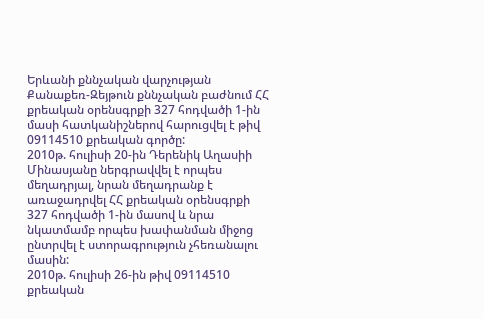Երևանի քննչական վարչության Քանաքեռ-Զեյթուն քննչական բաժնում ՀՀ քրեական օրենսգրքի 327 հոդվածի 1-ին մասի հատկանիշներով հարուցվել է թիվ 09114510 քրեական գործը:
2010թ. հուլիսի 20-ին Դերենիկ Աղասիի Մինասյանը ներգրավվել է որպես մեղադրյալ, նրան մեղադրանք է առաջադրվել ՀՀ քրեական օրենսգրքի 327 հոդվածի 1-ին մասով և նրա նկատմամբ որպես խափանման միջոց ընտրվել է ստորագրություն չհեռանալու մասին:
2010թ. հուլիսի 26-ին թիվ 09114510 քրեական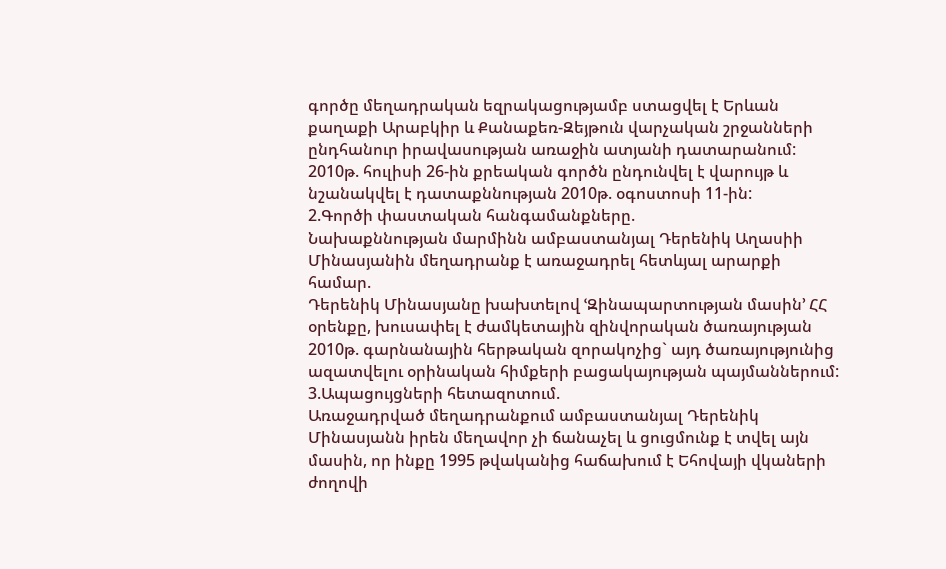գործը մեղադրական եզրակացությամբ ստացվել է Երևան քաղաքի Արաբկիր և Քանաքեռ-Զեյթուն վարչական շրջանների ընդհանուր իրավասության առաջին ատյանի դատարանում:
2010թ. հուլիսի 26-ին քրեական գործն ընդունվել է վարույթ և նշանակվել է դատաքննության 2010թ. օգոստոսի 11-ին:
2.Գործի փաստական հանգամանքները.
Նախաքննության մարմինն ամբաստանյալ Դերենիկ Աղասիի Մինասյանին մեղադրանք է առաջադրել հետևյալ արարքի համար.
Դերենիկ Մինասյանը խախտելով ՙԶինապարտության մասին՚ ՀՀ օրենքը, խուսափել է ժամկետային զինվորական ծառայության 2010թ. գարնանային հերթական զորակոչից` այդ ծառայությունից ազատվելու օրինական հիմքերի բացակայության պայմաններում:
3.Ապացույցների հետազոտում.
Առաջադրված մեղադրանքում ամբաստանյալ Դերենիկ Մինասյանն իրեն մեղավոր չի ճանաչել և ցուցմունք է տվել այն մասին, որ ինքը 1995 թվականից հաճախում է Եհովայի վկաների ժողովի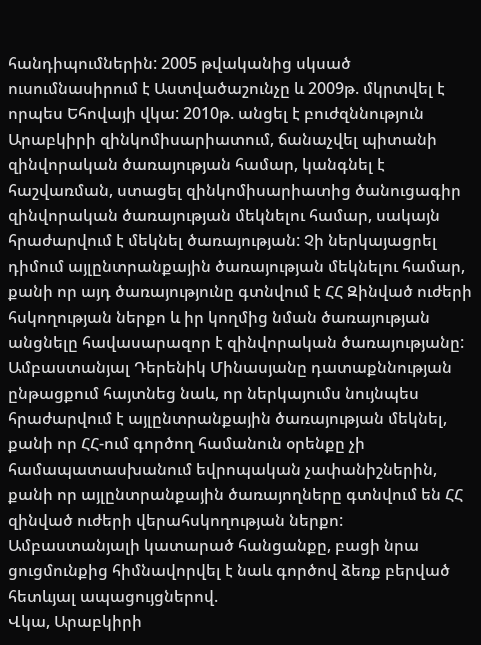հանդիպումներին: 2005 թվականից սկսած ուսումնասիրում է Աստվածաշունչը և 2009թ. մկրտվել է որպես Եհովայի վկա: 2010թ. անցել է բուժզննություն Արաբկիրի զինկոմիսարիատում, ճանաչվել պիտանի զինվորական ծառայության համար, կանգնել է հաշվառման, ստացել զինկոմիսարիատից ծանուցագիր զինվորական ծառայության մեկնելու համար, սակայն հրաժարվում է մեկնել ծառայության: Չի ներկայացրել դիմում այլընտրանքային ծառայության մեկնելու համար, քանի որ այդ ծառայությունը գտնվում է ՀՀ Զինված ուժերի հսկողության ներքո և իր կողմից նման ծառայության անցնելը հավասարազոր է զինվորական ծառայությանը:
Ամբաստանյալ Դերենիկ Մինասյանը դատաքննության ընթացքում հայտնեց նաև, որ ներկայումս նույնպես հրաժարվում է այլընտրանքային ծառայության մեկնել, քանի որ ՀՀ-ում գործող համանուն օրենքը չի համապատասխանում եվրոպական չափանիշներին, քանի որ այլընտրանքային ծառայողները գտնվում են ՀՀ զինված ուժերի վերահսկողության ներքո:
Ամբաստանյալի կատարած հանցանքը, բացի նրա ցուցմունքից հիմնավորվել է նաև գործով ձեռք բերված հետևյալ ապացույցներով.
Վկա, Արաբկիրի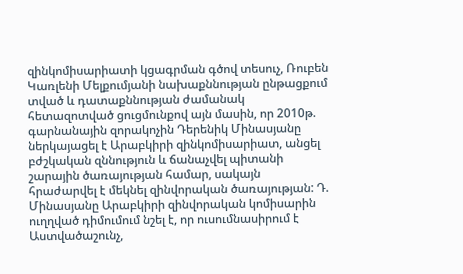զինկոմիսարիատի կցագրման գծով տեսուչ, Ռուբեն Կառլենի Մելքումյանի նախաքննության ընթացքում տված և դատաքննության ժամանակ հետազոտված ցուցմունքով այն մասին, որ 2010թ. գարնանային զորակոչին Դերենիկ Մինասյանը ներկայացել է Արաբկիրի զինկոմիսարիատ, անցել բժշկական զննություն և ճանաչվել պիտանի շարային ծառայության համար, սակայն հրաժարվել է մեկնել զինվորական ծառայության: Դ. Մինասյանը Արաբկիրի զինվորական կոմիսարին ուղղված դիմումում նշել է, որ ուսումնասիրում է Աստվածաշունչ,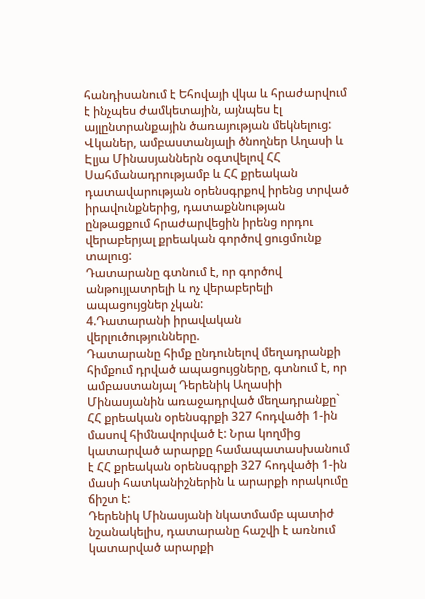հանդիսանում է Եհովայի վկա և հրաժարվում է ինչպես ժամկետային, այնպես էլ այլընտրանքային ծառայության մեկնելուց:
Վկաներ, ամբաստանյալի ծնողներ Աղասի և Էլյա Մինասյաններն օգտվելով ՀՀ Սահմանադրությամբ և ՀՀ քրեական դատավարության օրենսգրքով իրենց տրված իրավունքներից, դատաքննության ընթացքում հրաժարվեցին իրենց որդու վերաբերյալ քրեական գործով ցուցմունք տալուց:
Դատարանը գտնում է, որ գործով անթույլատրելի և ոչ վերաբերելի ապացույցներ չկան:
4.Դատարանի իրավական վերլուծությունները.
Դատարանը հիմք ընդունելով մեղադրանքի հիմքում դրված ապացույցները, գտնում է, որ ամբաստանյալ Դերենիկ Աղասիի Մինասյանին առաջադրված մեղադրանքը` ՀՀ քրեական օրենսգրքի 327 հոդվածի 1-ին մասով հիմնավորված է: Նրա կողմից կատարված արարքը համապատասխանում է ՀՀ քրեական օրենսգրքի 327 հոդվածի 1-ին մասի հատկանիշներին և արարքի որակումը ճիշտ է:
Դերենիկ Մինասյանի նկատմամբ պատիժ նշանակելիս, դատարանը հաշվի է առնում կատարված արարքի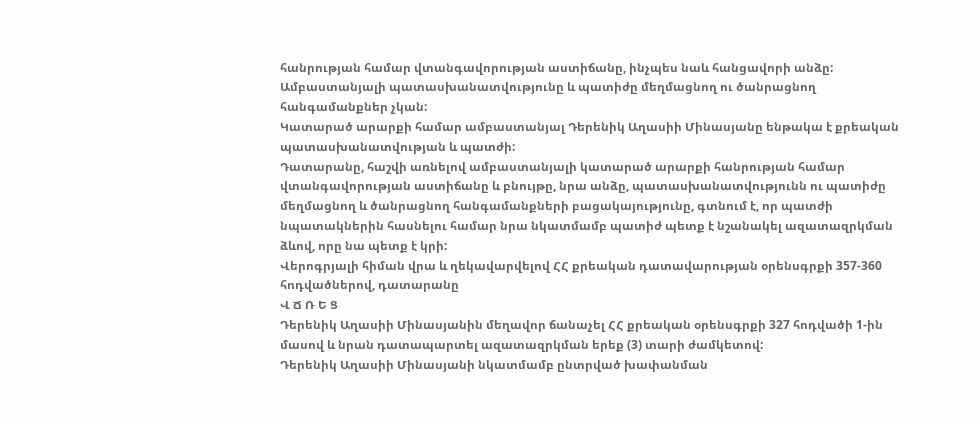հանրության համար վտանգավորության աստիճանը, ինչպես նաև հանցավորի անձը:
Ամբաստանյալի պատասխանատվությունը և պատիժը մեղմացնող ու ծանրացնող հանգամանքներ չկան:
Կատարած արարքի համար ամբաստանյալ Դերենիկ Աղասիի Մինասյանը ենթակա է քրեական պատասխանատվության և պատժի:
Դատարանը, հաշվի առնելով ամբաստանյալի կատարած արարքի հանրության համար վտանգավորության աստիճանը և բնույթը, նրա անձը, պատասխանատվությունն ու պատիժը մեղմացնող և ծանրացնող հանգամանքների բացակայությունը, գտնում է, որ պատժի նպատակներին հասնելու համար նրա նկատմամբ պատիժ պետք է նշանակել ազատազրկման ձևով, որը նա պետք է կրի:
Վերոգրյալի հիման վրա և ղեկավարվելով ՀՀ քրեական դատավարության օրենսգրքի 357-360 հոդվածներով, դատարանը
Վ Ճ Ռ Ե Ց
Դերենիկ Աղասիի Մինասյանին մեղավոր ճանաչել ՀՀ քրեական օրենսգրքի 327 հոդվածի 1-ին մասով և նրան դատապարտել ազատազրկման երեք (3) տարի ժամկետով:
Դերենիկ Աղասիի Մինասյանի նկատմամբ ընտրված խափանման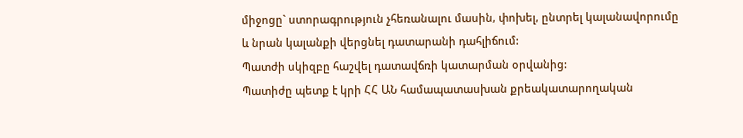միջոցը` ստորագրություն չհեռանալու մասին, փոխել, ընտրել կալանավորումը և նրան կալանքի վերցնել դատարանի դահլիճում:
Պատժի սկիզբը հաշվել դատավճռի կատարման օրվանից:
Պատիժը պետք է կրի ՀՀ ԱՆ համապատասխան քրեակատարողական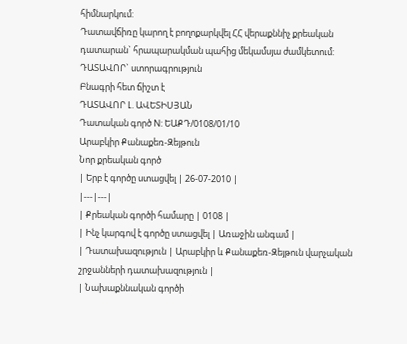հիմնարկում:
Դատավճիռը կարող է բողոքարկվել ՀՀ վերաքննիչ քրեական դատարան` հրապարակման պահից մեկամսյա ժամկետում:
ԴԱՏԱՎՈՐ` ստորագրություն
Բնագրի հետ ճիշտ է
ԴԱՏԱՎՈՐ Լ. ԱՎԵՏԻՍՅԱՆ
Դատական գործ N: ԵԱՔԴ/0108/01/10
Արաբկիր Քանաքեռ-Զեյթուն
Նոր քրեական գործ
| Երբ է գործը ստացվել | 26-07-2010 |
|---|---|
| Քրեական գործի համարը | 0108 |
| Ինչ կարգով է գործը ստացվել | Առաջին անգամ |
| Դատախազություն | Արաբկիր և Քանաքեռ-Զեյթուն վարչական շրջանների դատախազություն |
| Նախաքննական գործի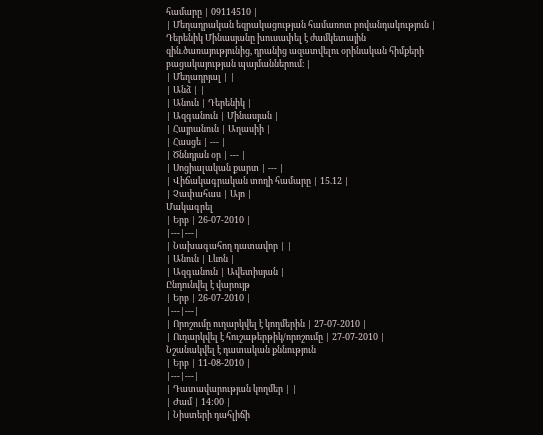համարը | 09114510 |
| Մեղադրական եզրակացության համառոտ բովանդակություն | Դերենիկ Մինասյանը խուսափել է ժամկետային զին.ծառայությունից, դրանից ազատվելու օրինական հիմքերի բացակայության պայմաններում։ |
| Մեղադրյալ | |
| Անձ | |
| Անուն | Դերենիկ |
| Ազգանուն | Մինասյան |
| Հայրանուն | Աղասիի |
| Հասցե | --- |
| Ծննդյան օր | --- |
| Սոցիալական քարտ | --- |
| Վիճակագրական տողի համարը | 15.12 |
| Չափահաս | Այո |
Մակագրել
| Երբ | 26-07-2010 |
|---|---|
| Նախագահող դատավոր | |
| Անուն | Լևոն |
| Ազգանուն | Ավետիսյան |
Ընդունվել է վարույթ
| Երբ | 26-07-2010 |
|---|---|
| Որոշումը ուղարկվել է կողմերին | 27-07-2010 |
| Ուղարկվել է հուշաթերթիկ/որոշումը | 27-07-2010 |
Նշանակվել է դատական քննություն
| Երբ | 11-08-2010 |
|---|---|
| Դատավարության կողմեր | |
| Ժամ | 14:00 |
| Նիստերի դահլիճի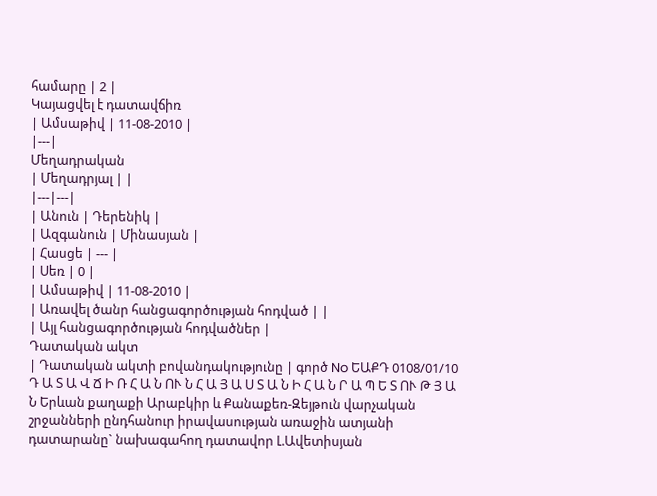համարը | 2 |
Կայացվել է դատավճիռ
| Ամսաթիվ | 11-08-2010 |
|---|
Մեղադրական
| Մեղադրյալ | |
|---|---|
| Անուն | Դերենիկ |
| Ազգանուն | Մինասյան |
| Հասցե | --- |
| Սեռ | 0 |
| Ամսաթիվ | 11-08-2010 |
| Առավել ծանր հանցագործության հոդված | |
| Այլ հանցագործության հոդվածներ |
Դատական ակտ
| Դատական ակտի բովանդակությունը | գործ No ԵԱՔԴ 0108/01/10 Դ Ա Տ Ա Վ Ճ Ի Ռ Հ Ա Ն ՈՒ Ն Հ Ա Յ Ա Ս Տ Ա Ն Ի Հ Ա Ն Ր Ա Պ Ե Տ ՈՒ Թ Յ Ա Ն Երևան քաղաքի Արաբկիր և Քանաքեռ-Զեյթուն վարչական շրջանների ընդհանուր իրավասության առաջին ատյանի դատարանը` նախագահող դատավոր Լ.Ավետիսյան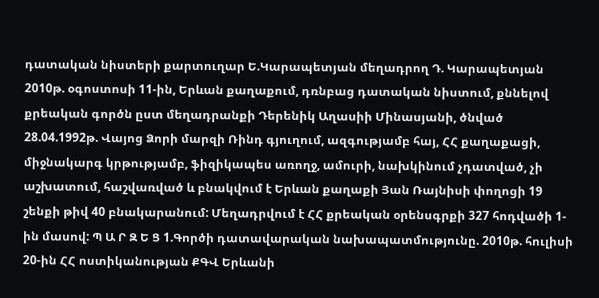դատական նիստերի քարտուղար Ե.Կարապետյան մեղադրող Դ. Կարապետյան 2010թ. օգոստոսի 11-ին, Երևան քաղաքում, դռնբաց դատական նիստում, քննելով քրեական գործն ըստ մեղադրանքի Դերենիկ Աղասիի Մինասյանի, ծնված 28.04.1992թ. Վայոց Ձորի մարզի Ռինդ գյուղում, ազգությամբ հայ, ՀՀ քաղաքացի, միջնակարգ կրթությամբ, ֆիզիկապես առողջ, ամուրի, նախկինում չդատված, չի աշխատում, հաշվառված և բնակվում է Երևան քաղաքի Յան Ռայնիսի փողոցի 19 շենքի թիվ 40 բնակարանում: Մեղադրվում է ՀՀ քրեական օրենսգրքի 327 հոդվածի 1-ին մասով: Պ Ա Ր Զ Ե Ց 1.Գործի դատավարական նախապատմությունը. 2010թ. հուլիսի 20-ին ՀՀ ոստիկանության ՔԳՎ Երևանի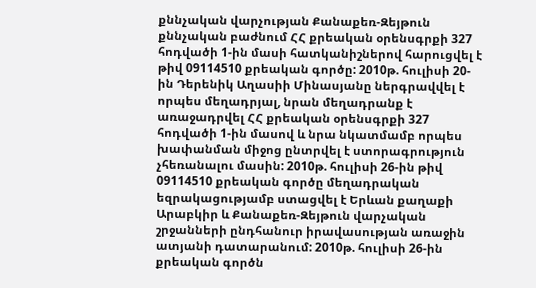քննչական վարչության Քանաքեռ-Զեյթուն քննչական բաժնում ՀՀ քրեական օրենսգրքի 327 հոդվածի 1-ին մասի հատկանիշներով հարուցվել է թիվ 09114510 քրեական գործը: 2010թ. հուլիսի 20-ին Դերենիկ Աղասիի Մինասյանը ներգրավվել է որպես մեղադրյալ, նրան մեղադրանք է առաջադրվել ՀՀ քրեական օրենսգրքի 327 հոդվածի 1-ին մասով և նրա նկատմամբ որպես խափանման միջոց ընտրվել է ստորագրություն չհեռանալու մասին: 2010թ. հուլիսի 26-ին թիվ 09114510 քրեական գործը մեղադրական եզրակացությամբ ստացվել է Երևան քաղաքի Արաբկիր և Քանաքեռ-Զեյթուն վարչական շրջանների ընդհանուր իրավասության առաջին ատյանի դատարանում: 2010թ. հուլիսի 26-ին քրեական գործն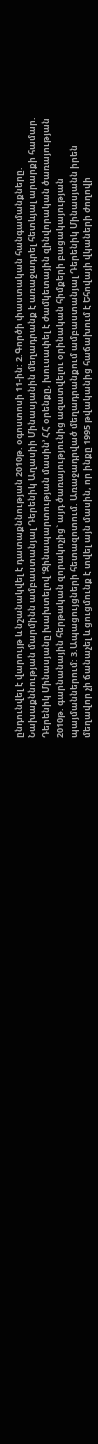ընդունվել է վարույթ և նշանակվել է դատաքննության 2010թ. օգոստոսի 11-ին: 2.Գործի փաստական հանգամանքները. Նախաքննության մարմինն ամբաստանյալ Դերենիկ Աղասիի Մինասյանին մեղադրանք է առաջադրել հետևյալ արարքի համար. Դերենիկ Մինասյանը խախտելով ՙԶինապարտության մասին՚ ՀՀ օրենքը, խուսափել է ժամկետային զինվորական ծառայության 2010թ. գարնանային հերթական զորակոչից` այդ ծառայությունից ազատվելու օրինական հիմքերի բացակայության պայմաններում: 3.Ապացույցների հետազոտում. Առաջադրված մեղադրանքում ամբաստանյալ Դերենիկ Մինասյանն իրեն մեղավոր չի ճանաչել և ցուցմունք է տվել այն մասին, որ ինքը 1995 թվականից հաճախում է Եհովայի վկաների ժողովի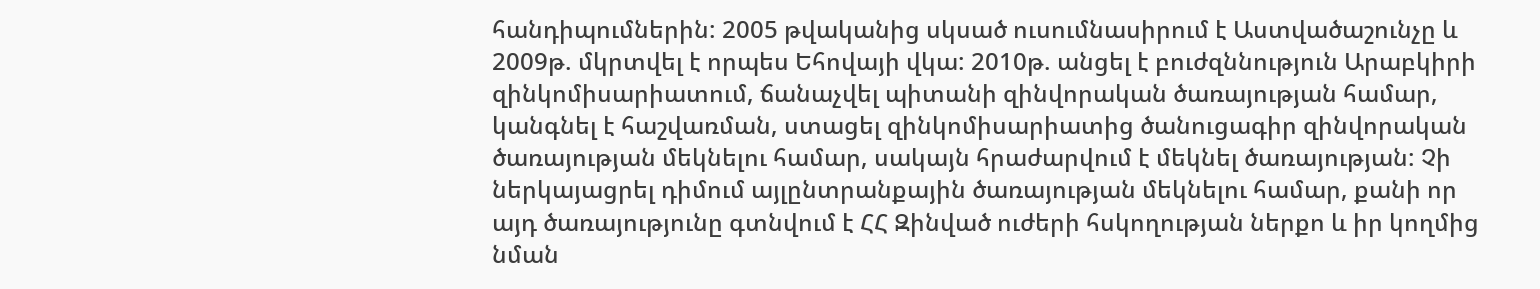հանդիպումներին: 2005 թվականից սկսած ուսումնասիրում է Աստվածաշունչը և 2009թ. մկրտվել է որպես Եհովայի վկա: 2010թ. անցել է բուժզննություն Արաբկիրի զինկոմիսարիատում, ճանաչվել պիտանի զինվորական ծառայության համար, կանգնել է հաշվառման, ստացել զինկոմիսարիատից ծանուցագիր զինվորական ծառայության մեկնելու համար, սակայն հրաժարվում է մեկնել ծառայության: Չի ներկայացրել դիմում այլընտրանքային ծառայության մեկնելու համար, քանի որ այդ ծառայությունը գտնվում է ՀՀ Զինված ուժերի հսկողության ներքո և իր կողմից նման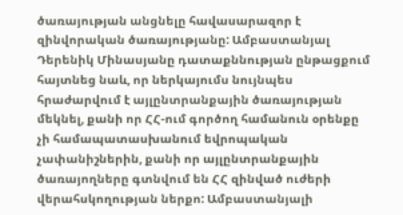ծառայության անցնելը հավասարազոր է զինվորական ծառայությանը: Ամբաստանյալ Դերենիկ Մինասյանը դատաքննության ընթացքում հայտնեց նաև, որ ներկայումս նույնպես հրաժարվում է այլընտրանքային ծառայության մեկնել, քանի որ ՀՀ-ում գործող համանուն օրենքը չի համապատասխանում եվրոպական չափանիշներին, քանի որ այլընտրանքային ծառայողները գտնվում են ՀՀ զինված ուժերի վերահսկողության ներքո: Ամբաստանյալի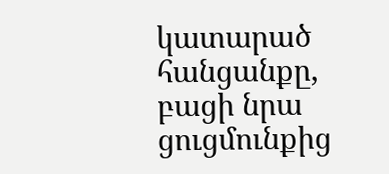կատարած հանցանքը, բացի նրա ցուցմունքից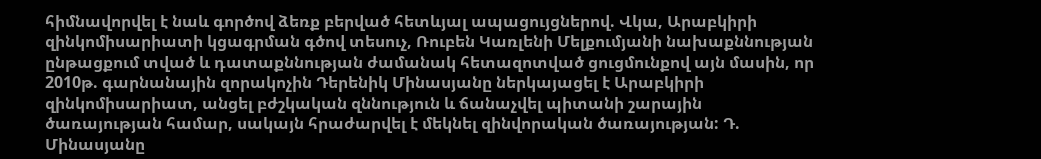հիմնավորվել է նաև գործով ձեռք բերված հետևյալ ապացույցներով. Վկա, Արաբկիրի զինկոմիսարիատի կցագրման գծով տեսուչ, Ռուբեն Կառլենի Մելքումյանի նախաքննության ընթացքում տված և դատաքննության ժամանակ հետազոտված ցուցմունքով այն մասին, որ 2010թ. գարնանային զորակոչին Դերենիկ Մինասյանը ներկայացել է Արաբկիրի զինկոմիսարիատ, անցել բժշկական զննություն և ճանաչվել պիտանի շարային ծառայության համար, սակայն հրաժարվել է մեկնել զինվորական ծառայության: Դ. Մինասյանը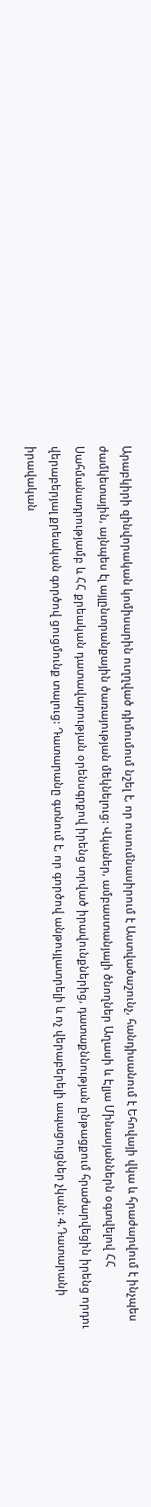Արաբկիրի զինվորական կոմիսարին ուղղված դիմումում նշել է, որ ուսումնասիրում է Աստվածաշունչ, հանդիսանում է Եհովայի վկա և հրաժարվում է ինչպես ժամկետային, այնպես էլ այլընտրանքային ծառայության մեկնելուց: Վկաներ, ամբաստանյալի ծնողներ Աղասի և Էլյա Մինասյաններն օգտվելով ՀՀ Սահմանադրությամբ և ՀՀ քրեական դատավարության օրենսգրքով իրենց տրված իրավունքներից, դատաքննության ընթացքում հրաժարվեցին իրենց որդու վերաբերյալ քրեական գործով ցուցմունք տալուց: Դատարանը գտնում է, որ գործով անթույլատրելի և ոչ վերաբերելի ապացույցներ չկան: 4.Դատարանի իրավական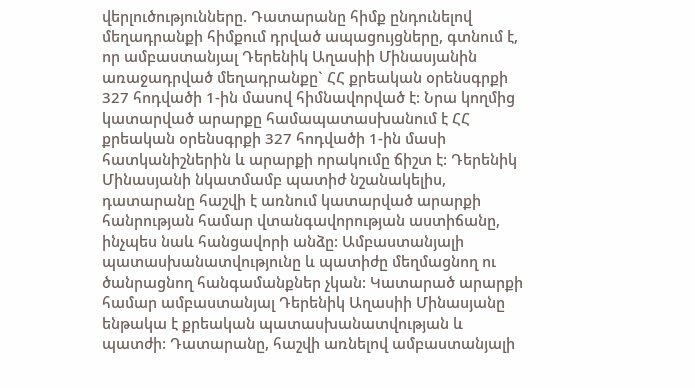վերլուծությունները. Դատարանը հիմք ընդունելով մեղադրանքի հիմքում դրված ապացույցները, գտնում է, որ ամբաստանյալ Դերենիկ Աղասիի Մինասյանին առաջադրված մեղադրանքը` ՀՀ քրեական օրենսգրքի 327 հոդվածի 1-ին մասով հիմնավորված է: Նրա կողմից կատարված արարքը համապատասխանում է ՀՀ քրեական օրենսգրքի 327 հոդվածի 1-ին մասի հատկանիշներին և արարքի որակումը ճիշտ է: Դերենիկ Մինասյանի նկատմամբ պատիժ նշանակելիս, դատարանը հաշվի է առնում կատարված արարքի հանրության համար վտանգավորության աստիճանը, ինչպես նաև հանցավորի անձը: Ամբաստանյալի պատասխանատվությունը և պատիժը մեղմացնող ու ծանրացնող հանգամանքներ չկան: Կատարած արարքի համար ամբաստանյալ Դերենիկ Աղասիի Մինասյանը ենթակա է քրեական պատասխանատվության և պատժի: Դատարանը, հաշվի առնելով ամբաստանյալի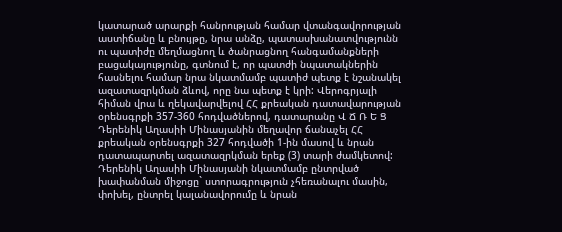կատարած արարքի հանրության համար վտանգավորության աստիճանը և բնույթը, նրա անձը, պատասխանատվությունն ու պատիժը մեղմացնող և ծանրացնող հանգամանքների բացակայությունը, գտնում է, որ պատժի նպատակներին հասնելու համար նրա նկատմամբ պատիժ պետք է նշանակել ազատազրկման ձևով, որը նա պետք է կրի: Վերոգրյալի հիման վրա և ղեկավարվելով ՀՀ քրեական դատավարության օրենսգրքի 357-360 հոդվածներով, դատարանը Վ Ճ Ռ Ե Ց Դերենիկ Աղասիի Մինասյանին մեղավոր ճանաչել ՀՀ քրեական օրենսգրքի 327 հոդվածի 1-ին մասով և նրան դատապարտել ազատազրկման երեք (3) տարի ժամկետով: Դերենիկ Աղասիի Մինասյանի նկատմամբ ընտրված խափանման միջոցը` ստորագրություն չհեռանալու մասին, փոխել, ընտրել կալանավորումը և նրան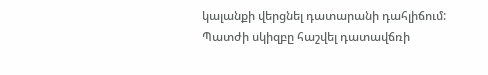կալանքի վերցնել դատարանի դահլիճում: Պատժի սկիզբը հաշվել դատավճռի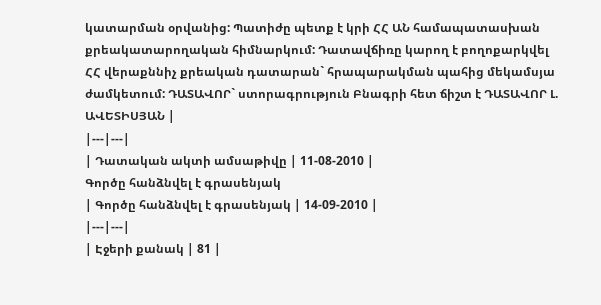կատարման օրվանից: Պատիժը պետք է կրի ՀՀ ԱՆ համապատասխան քրեակատարողական հիմնարկում: Դատավճիռը կարող է բողոքարկվել ՀՀ վերաքննիչ քրեական դատարան` հրապարակման պահից մեկամսյա ժամկետում: ԴԱՏԱՎՈՐ` ստորագրություն Բնագրի հետ ճիշտ է ԴԱՏԱՎՈՐ Լ. ԱՎԵՏԻՍՅԱՆ |
|---|---|
| Դատական ակտի ամսաթիվը | 11-08-2010 |
Գործը հանձնվել է գրասենյակ
| Գործը հանձնվել է գրասենյակ | 14-09-2010 |
|---|---|
| Էջերի քանակ | 81 |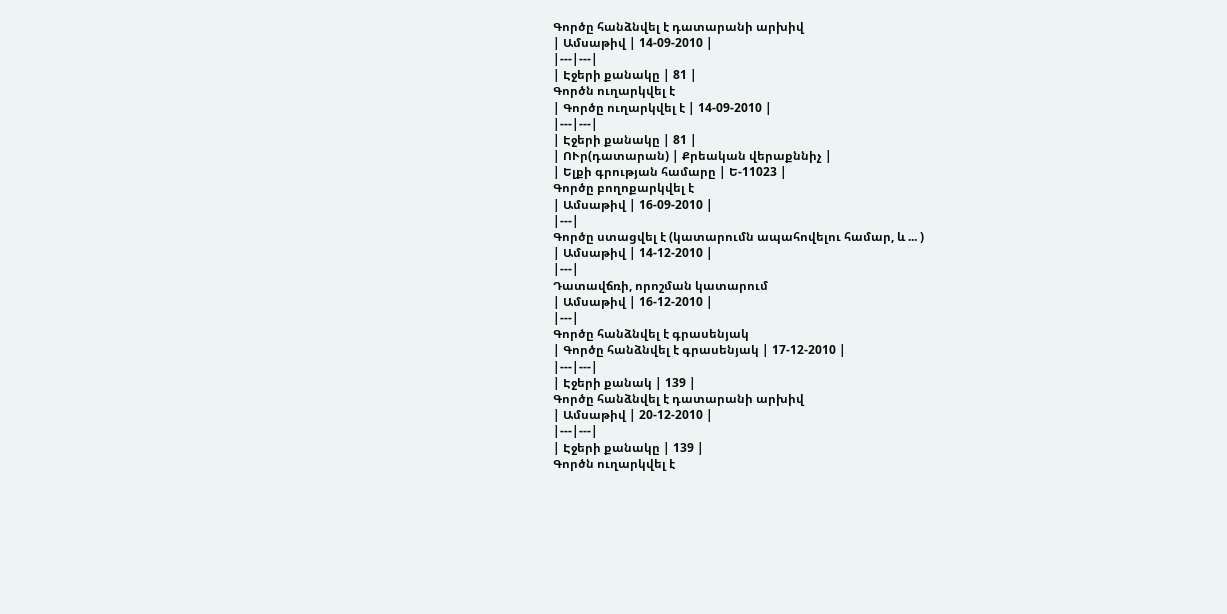Գործը հանձնվել է դատարանի արխիվ
| Ամսաթիվ | 14-09-2010 |
|---|---|
| Էջերի քանակը | 81 |
Գործն ուղարկվել է
| Գործը ուղարկվել է | 14-09-2010 |
|---|---|
| Էջերի քանակը | 81 |
| ՈՒր(դատարան) | Քրեական վերաքննիչ |
| Ելքի գրության համարը | Ե-11023 |
Գործը բողոքարկվել է
| Ամսաթիվ | 16-09-2010 |
|---|
Գործը ստացվել է (կատարումն ապահովելու համար, և ... )
| Ամսաթիվ | 14-12-2010 |
|---|
Դատավճռի, որոշման կատարում
| Ամսաթիվ | 16-12-2010 |
|---|
Գործը հանձնվել է գրասենյակ
| Գործը հանձնվել է գրասենյակ | 17-12-2010 |
|---|---|
| Էջերի քանակ | 139 |
Գործը հանձնվել է դատարանի արխիվ
| Ամսաթիվ | 20-12-2010 |
|---|---|
| Էջերի քանակը | 139 |
Գործն ուղարկվել է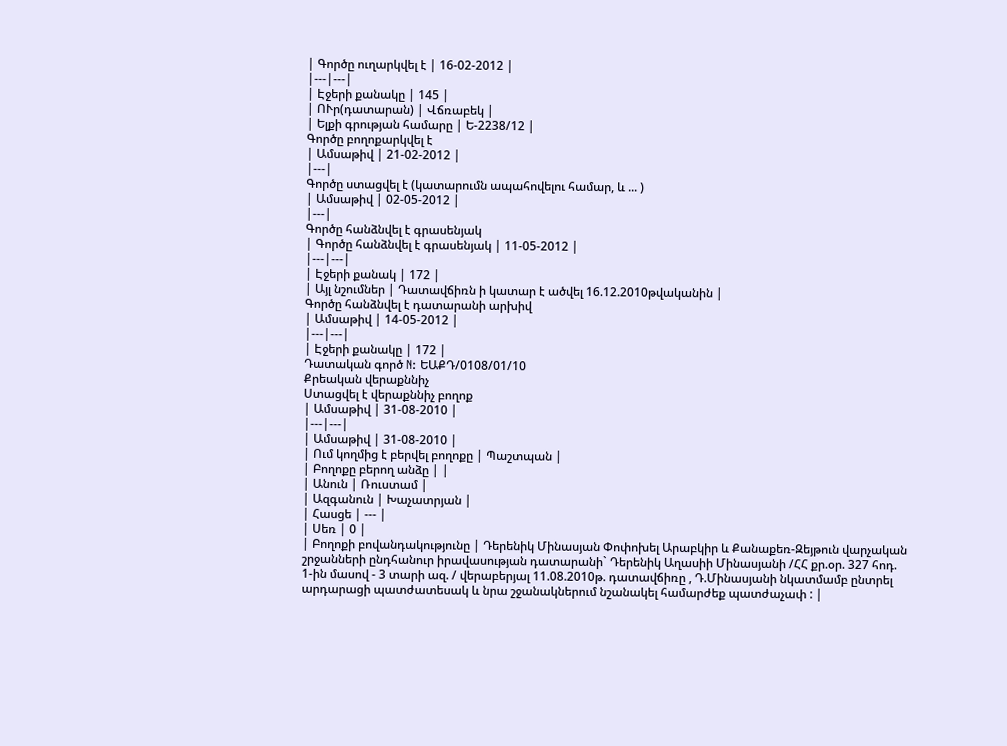| Գործը ուղարկվել է | 16-02-2012 |
|---|---|
| Էջերի քանակը | 145 |
| ՈՒր(դատարան) | Վճռաբեկ |
| Ելքի գրության համարը | Ե-2238/12 |
Գործը բողոքարկվել է
| Ամսաթիվ | 21-02-2012 |
|---|
Գործը ստացվել է (կատարումն ապահովելու համար, և ... )
| Ամսաթիվ | 02-05-2012 |
|---|
Գործը հանձնվել է գրասենյակ
| Գործը հանձնվել է գրասենյակ | 11-05-2012 |
|---|---|
| Էջերի քանակ | 172 |
| Այլ նշումներ | Դատավճիռն ի կատար է ածվել 16.12.2010թվականին |
Գործը հանձնվել է դատարանի արխիվ
| Ամսաթիվ | 14-05-2012 |
|---|---|
| Էջերի քանակը | 172 |
Դատական գործ N: ԵԱՔԴ/0108/01/10
Քրեական վերաքննիչ
Ստացվել է վերաքննիչ բողոք
| Ամսաթիվ | 31-08-2010 |
|---|---|
| Ամսաթիվ | 31-08-2010 |
| Ում կողմից է բերվել բողոքը | Պաշտպան |
| Բողոքը բերող անձը | |
| Անուն | Ռուստամ |
| Ազգանուն | Խաչատրյան |
| Հասցե | --- |
| Սեռ | 0 |
| Բողոքի բովանդակությունը | Դերենիկ Մինասյան Փոփոխել Արաբկիր և Քանաքեռ-Զեյթուն վարչական շրջանների ընդհանուր իրավասության դատարանի` Դերենիկ Աղասիի Մինասյանի /ՀՀ քր.օր. 327 հոդ. 1-ին մասով - 3 տարի ազ. / վերաբերյալ 11.08.2010թ. դատավճիռը , Դ.Մինասյանի նկատմամբ ընտրել արդարացի պատժատեսակ և նրա շջանակներում նշանակել համարժեք պատժաչափ : |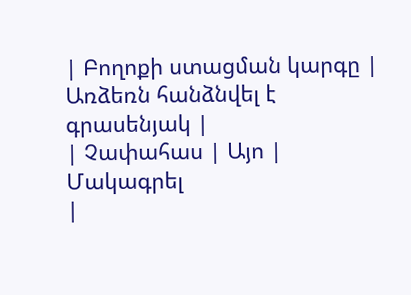| Բողոքի ստացման կարգը | Առձեռն հանձնվել է գրասենյակ |
| Չափահաս | Այո |
Մակագրել
|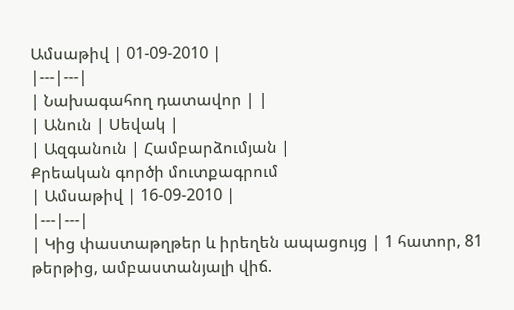Ամսաթիվ | 01-09-2010 |
|---|---|
| Նախագահող դատավոր | |
| Անուն | Սեվակ |
| Ազգանուն | Համբարձումյան |
Քրեական գործի մուտքագրում
| Ամսաթիվ | 16-09-2010 |
|---|---|
| Կից փաստաթղթեր և իրեղեն ապացույց | 1 հատոր, 81 թերթից, ամբաստանյալի վիճ.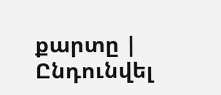քարտը |
Ընդունվել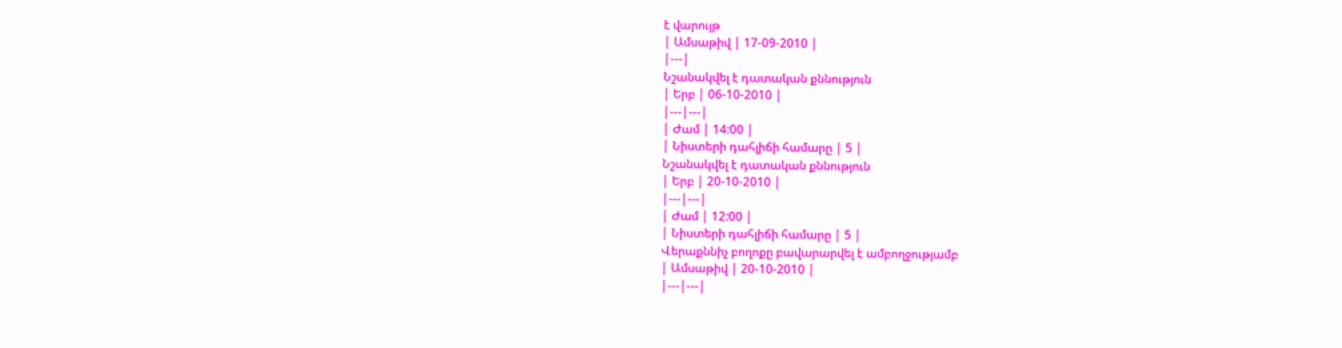է վարույթ
| Ամսաթիվ | 17-09-2010 |
|---|
Նշանակվել է դատական քննություն
| Երբ | 06-10-2010 |
|---|---|
| Ժամ | 14:00 |
| Նիստերի դահլիճի համարը | 5 |
Նշանակվել է դատական քննություն
| Երբ | 20-10-2010 |
|---|---|
| Ժամ | 12:00 |
| Նիստերի դահլիճի համարը | 5 |
Վերաքննիչ բողոքը բավարարվել է ամբողջությամբ
| Ամսաթիվ | 20-10-2010 |
|---|---|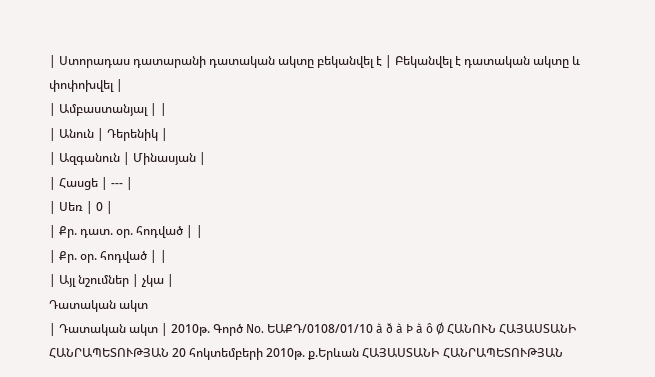| Ստորադաս դատարանի դատական ակտը բեկանվել է | Բեկանվել է դատական ակտը և փոփոխվել |
| Ամբաստանյալ | |
| Անուն | Դերենիկ |
| Ազգանուն | Մինասյան |
| Հասցե | --- |
| Սեռ | 0 |
| Քր. դատ. օր. հոդված | |
| Քր. օր. հոդված | |
| Այլ նշումներ | չկա |
Դատական ակտ
| Դատական ակտ | 2010թ. Գործ No. ԵԱՔԴ/0108/01/10 à ð à Þ à ô Ø ՀԱՆՈՒՆ ՀԱՅԱՍՏԱՆԻ ՀԱՆՐԱՊԵՏՈՒԹՅԱՆ 20 հոկտեմբերի 2010թ. ք.Երևան ՀԱՅԱՍՏԱՆԻ ՀԱՆՐԱՊԵՏՈՒԹՅԱՆ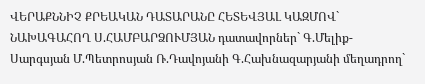ՎԵՐԱՔՆՆԻՉ ՔՐԵԱԿԱՆ ԴԱՏԱՐԱՆԸ ՀԵՏԵՎՅԱԼ ԿԱԶՄՈՎ` ՆԱԽԱԳԱՀՈՂ Ս.ՀԱՄԲԱՐՁՈՒՄՅԱՆ դատավորներ` Գ.Մելիք-Սարգսյան Մ.Պետրոսյան Ռ.Դավոյանի Գ.Հախնազարյանի մեղադրող`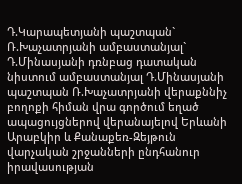Դ.Կարապետյանի պաշտպան` Ռ.Խաչատրյանի ամբաստանյալ` Դ.Մինասյանի դռնբաց դատական նիստում ամբաստանյալ Դ.Մինասյանի պաշտպան Ռ.Խաչատրյանի վերաքննիչ բողոքի հիման վրա գործում եղած ապացույցներով վերանայելով Երևանի Արաբկիր և Քանաքեռ-Զեյթուն վարչական շրջանների ընդհանուր իրավասության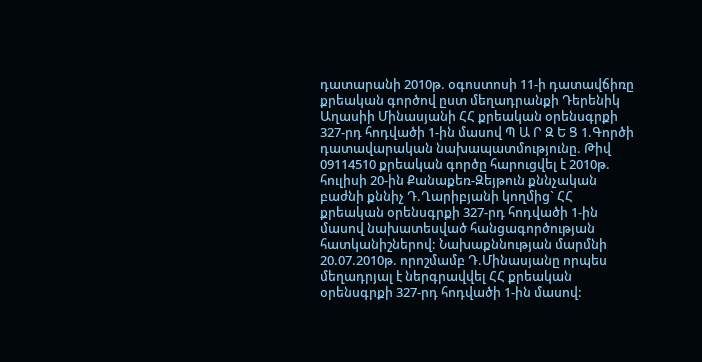դատարանի 2010թ. օգոստոսի 11-ի դատավճիռը քրեական գործով ըստ մեղադրանքի Դերենիկ Աղասիի Մինասյանի ՀՀ քրեական օրենսգրքի 327-րդ հոդվածի 1-ին մասով Պ Ա Ր Զ Ե Ց 1.Գործի դատավարական նախապատմությունը. Թիվ 09114510 քրեական գործը հարուցվել է 2010թ. հուլիսի 20-ին Քանաքեռ-Զեյթուն քննչական բաժնի քննիչ Դ.Ղարիբյանի կողմից` ՀՀ քրեական օրենսգրքի 327-րդ հոդվածի 1-ին մասով նախատեսված հանցագործության հատկանիշներով: Նախաքննության մարմնի 20.07.2010թ. որոշմամբ Դ.Մինասյանը որպես մեղադրյալ է ներգրավվել ՀՀ քրեական օրենսգրքի 327-րդ հոդվածի 1-ին մասով: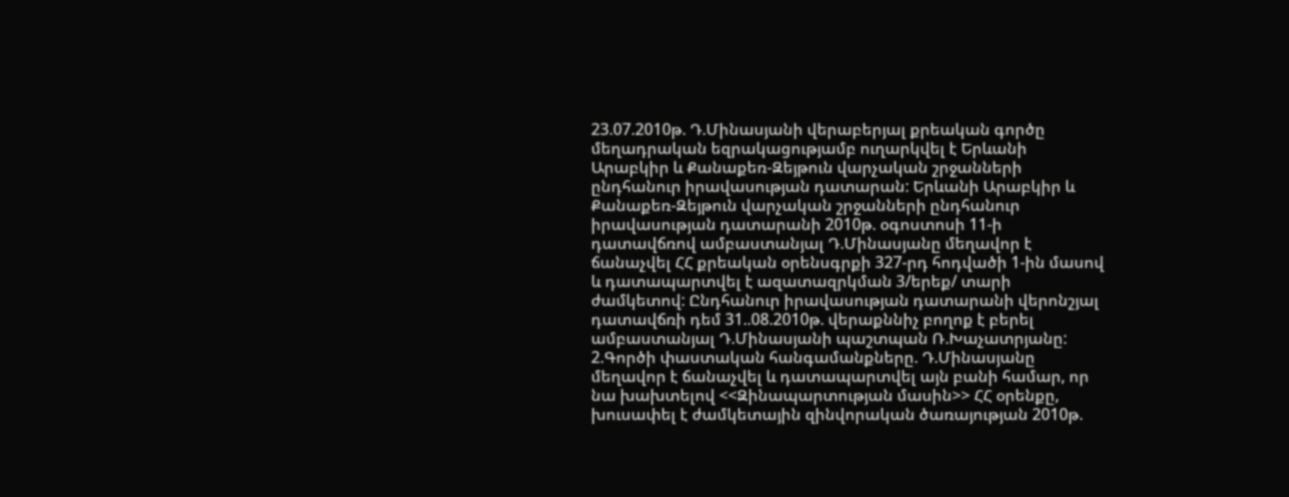23.07.2010թ. Դ.Մինասյանի վերաբերյալ քրեական գործը մեղադրական եզրակացությամբ ուղարկվել է Երևանի Արաբկիր և Քանաքեռ-Զեյթուն վարչական շրջանների ընդհանուր իրավասության դատարան: Երևանի Արաբկիր և Քանաքեռ-Զեյթուն վարչական շրջանների ընդհանուր իրավասության դատարանի 2010թ. օգոստոսի 11-ի դատավճռով ամբաստանյալ Դ.Մինասյանը մեղավոր է ճանաչվել ՀՀ քրեական օրենսգրքի 327-րդ հոդվածի 1-ին մասով և դատապարտվել է ազատազրկման 3/երեք/ տարի ժամկետով: Ընդհանուր իրավասության դատարանի վերոնշյալ դատավճռի դեմ 31..08.2010թ. վերաքննիչ բողոք է բերել ամբաստանյալ Դ.Մինասյանի պաշտպան Ռ.Խաչատրյանը: 2.Գործի փաստական հանգամանքները. Դ.Մինասյանը մեղավոր է ճանաչվել և դատապարտվել այն բանի համար, որ նա խախտելով <<Զինապարտության մասին>> ՀՀ օրենքը, խուսափել է ժամկետային զինվորական ծառայության 2010թ.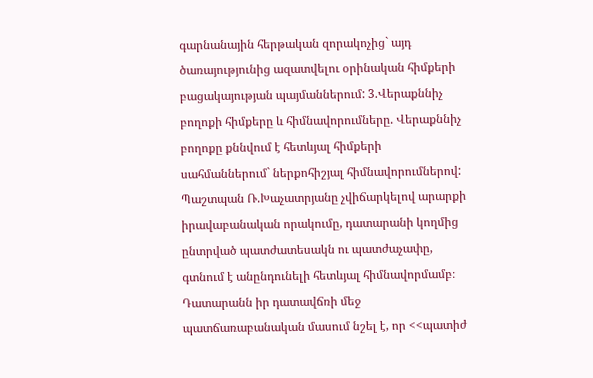գարնանային հերթական զորակոչից` այդ ծառայությունից ազատվելու օրինական հիմքերի բացակայության պայմաններում: 3.Վերաքննիչ բողոքի հիմքերը և հիմնավորումները. Վերաքննիչ բողոքը քննվում է հետևյալ հիմքերի սահմաններում` ներքոհիշյալ հիմնավորումներով: Պաշտպան Ռ.Խաչատրյանը չվիճարկելով արարքի իրավաբանական որակումը, դատարանի կողմից ընտրված պատժատեսակն ու պատժաչափը, գտնում է անընդունելի հետևյալ հիմնավորմամբ։ Դատարանն իր դատավճռի մեջ պատճառաբանական մասում նշել է, որ <<պատիժ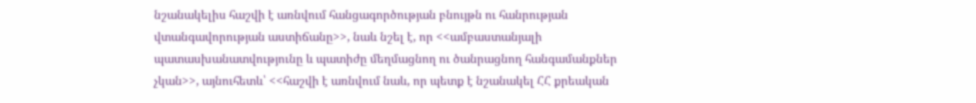նշանակելիս հաշվի է առնվում հանցագործության բնույթն ու հանրության վտանգավորության աստիճանը>>, նաև նշել է, որ <<ամբաստանյալի պատասխանատվությունը և պատիժը մեղմացնող ու ծանրացնող հանգամանքներ չկան>>, այնուհետև՝ <<հաշվի է առնվում նաև, որ պետք է նշանակել ՀՀ քրեական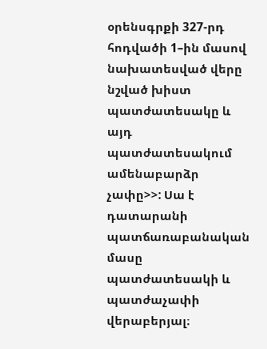օրենսգրքի 327-րդ հոդվածի 1–ին մասով նախատեսված վերը նշված խիստ պատժատեսակը և այդ պատժատեսակում ամենաբարձր չափը>>: Սա է դատարանի պատճառաբանական մասը պատժատեսակի և պատժաչափի վերաբերյալ։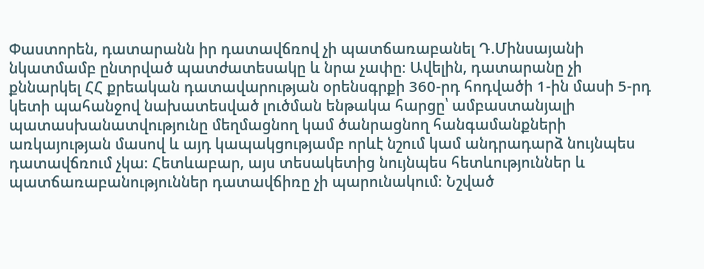Փաստորեն, դատարանն իր դատավճռով չի պատճառաբանել Դ.Մինսայանի նկատմամբ ընտրված պատժատեսակը և նրա չափը։ Ավելին, դատարանը չի քննարկել ՀՀ քրեական դատավարության օրենսգրքի 360-րդ հոդվածի 1-ին մասի 5-րդ կետի պահանջով նախատեսված լուծման ենթակա հարցը՝ ամբաստանյալի պատասխանատվությունը մեղմացնող կամ ծանրացնող հանգամանքների առկայության մասով և այդ կապակցությամբ որևէ նշում կամ անդրադարձ նույնպես դատավճռում չկա։ Հետևաբար, այս տեսակետից նույնպես հետևություններ և պատճառաբանություններ դատավճիռը չի պարունակում։ Նշված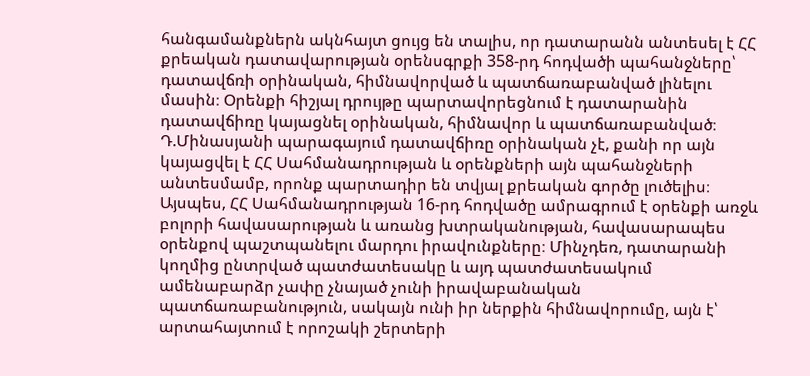հանգամանքներն ակնհայտ ցույց են տալիս, որ դատարանն անտեսել է ՀՀ քրեական դատավարության օրենսգրքի 358-րդ հոդվածի պահանջները՝ դատավճռի օրինական, հիմնավորված և պատճառաբանված լինելու մասին։ Օրենքի հիշյալ դրույթը պարտավորեցնում է դատարանին դատավճիռը կայացնել օրինական, հիմնավոր և պատճառաբանված։ Դ.Մինասյանի պարագայում դատավճիռը օրինական չէ, քանի որ այն կայացվել է ՀՀ Սահմանադրության և օրենքների այն պահանջների անտեսմամբ, որոնք պարտադիր են տվյալ քրեական գործը լուծելիս։ Այսպես, ՀՀ Սահմանադրության 16-րդ հոդվածը ամրագրում է օրենքի առջև բոլորի հավասարության և առանց խտրականության, հավասարապես օրենքով պաշտպանելու մարդու իրավունքները։ Մինչդեռ, դատարանի կողմից ընտրված պատժատեսակը և այդ պատժատեսակում ամենաբարձր չափը չնայած չունի իրավաբանական պատճառաբանություն, սակայն ունի իր ներքին հիմնավորումը, այն է՝ արտահայտում է որոշակի շերտերի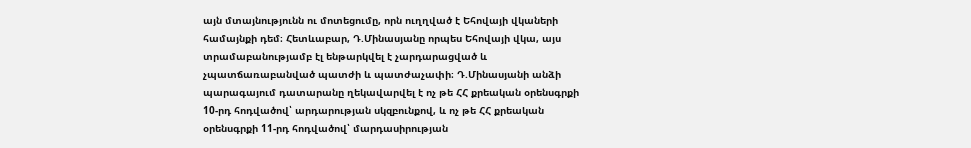այն մտայնությունն ու մոտեցումը, որն ուղղված է Եհովայի վկաների համայնքի դեմ։ Հետևաբար, Դ.Մինասյանը որպես Եհովայի վկա, այս տրամաբանությամբ էլ ենթարկվել է չարդարացված և չպատճառաբանված պատժի և պատժաչափի։ Դ.Մինասյանի անձի պարագայում դատարանը ղեկավարվել է ոչ թե ՀՀ քրեական օրենսգրքի 10-րդ հոդվածով՝ արդարության սկզբունքով, և ոչ թե ՀՀ քրեական օրենսգրքի 11-րդ հոդվածով՝ մարդասիրության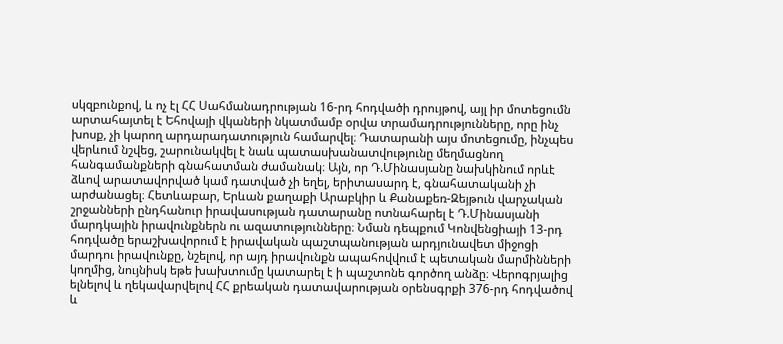սկզբունքով, և ոչ էլ ՀՀ Սահմանադրության 16-րդ հոդվածի դրույթով, այլ իր մոտեցումն արտահայտել է Եհովայի վկաների նկատմամբ օրվա տրամադրությունները, որը ինչ խոսք, չի կարող արդարադատություն համարվել։ Դատարանի այս մոտեցումը, ինչպես վերևում նշվեց, շարունակվել է նաև պատասխանատվությունը մեղմացնող հանգամանքների գնահատման ժամանակ։ Այն, որ Դ.Մինասյանը նախկինում որևէ ձևով արատավորված կամ դատված չի եղել, երիտասարդ է, գնահատականի չի արժանացել։ Հետևաբար, Երևան քաղաքի Արաբկիր և Քանաքեռ-Զեյթուն վարչական շրջանների ընդհանուր իրավասության դատարանը ոտնահարել է Դ.Մինասյանի մարդկային իրավունքներն ու ազատությունները։ Նման դեպքում Կոնվենցիայի 13-րդ հոդվածը երաշխավորում է իրավական պաշտպանության արդյունավետ միջոցի մարդու իրավունքը, նշելով, որ այդ իրավունքն ապահովվում է պետական մարմինների կողմից, նույնիսկ եթե խախտումը կատարել է ի պաշտոնե գործող անձը։ Վերոգրյալից ելնելով և ղեկավարվելով ՀՀ քրեական դատավարության օրենսգրքի 376-րդ հոդվածով և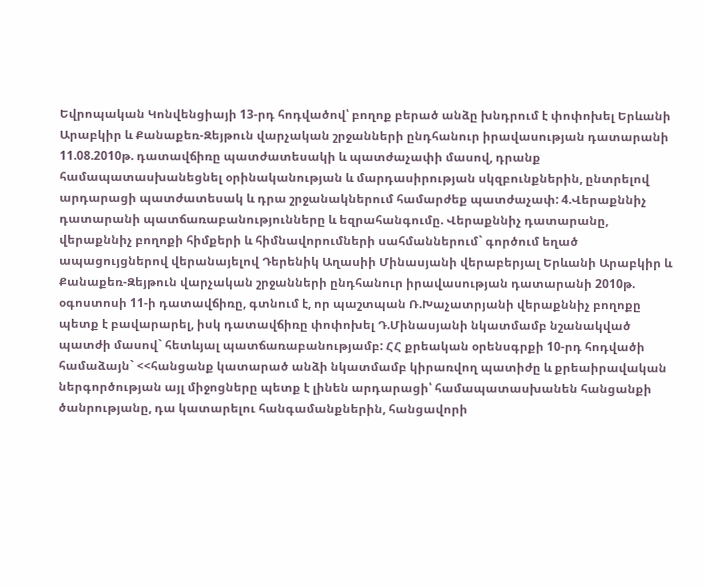Եվրոպական Կոնվենցիայի 13-րդ հոդվածով՝ բողոք բերած անձը խնդրում է փոփոխել Երևանի Արաբկիր և Քանաքեռ-Զեյթուն վարչական շրջանների ընդհանուր իրավասության դատարանի 11.08.2010թ. դատավճիռը պատժատեսակի և պատժաչափի մասով, դրանք համապատասխանեցնել օրինականության և մարդասիրության սկզբունքներին, ընտրելով արդարացի պատժատեսակ և դրա շրջանակներում համարժեք պատժաչափ: 4.Վերաքննիչ դատարանի պատճառաբանությունները և եզրահանգումը. Վերաքննիչ դատարանը, վերաքննիչ բողոքի հիմքերի և հիմնավորումների սահմաններում` գործում եղած ապացույցներով վերանայելով Դերենիկ Աղասիի Մինասյանի վերաբերյալ Երևանի Արաբկիր և Քանաքեռ-Զեյթուն վարչական շրջանների ընդհանուր իրավասության դատարանի 2010թ. օգոստոսի 11-ի դատավճիռը, գտնում է, որ պաշտպան Ռ.Խաչատրյանի վերաքննիչ բողոքը պետք է բավարարել, իսկ դատավճիռը փոփոխել Դ.Մինասյանի նկատմամբ նշանակված պատժի մասով` հետևյալ պատճառաբանությամբ: ՀՀ քրեական օրենսգրքի 10-րդ հոդվածի համաձայն` <<հանցանք կատարած անձի նկատմամբ կիրառվող պատիժը և քրեաիրավական ներգործության այլ միջոցները պետք է լինեն արդարացի՝ համապատասխանեն հանցանքի ծանրությանը, դա կատարելու հանգամանքներին, հանցավորի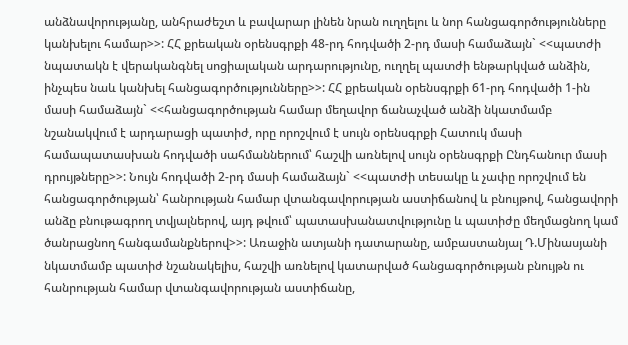անձնավորությանը, անհրաժեշտ և բավարար լինեն նրան ուղղելու և նոր հանցագործությունները կանխելու համար>>: ՀՀ քրեական օրենսգրքի 48-րդ հոդվածի 2-րդ մասի համաձայն` <<պատժի նպատակն է վերականգնել սոցիալական արդարությունը, ուղղել պատժի ենթարկված անձին, ինչպես նաև կանխել հանցագործությունները>>: ՀՀ քրեական օրենսգրքի 61-րդ հոդվածի 1-ին մասի համաձայն` <<հանցագործության համար մեղավոր ճանաչված անձի նկատմամբ նշանակվում է արդարացի պատիժ, որը որոշվում է սույն օրենսգրքի Հատուկ մասի համապատասխան հոդվածի սահմաններում՝ հաշվի առնելով սույն օրենսգրքի Ընդհանուր մասի դրույթները>>: Նույն հոդվածի 2-րդ մասի համաձայն` <<պատժի տեսակը և չափը որոշվում են հանցագործության՝ հանրության համար վտանգավորության աստիճանով և բնույթով, հանցավորի անձը բնութագրող տվյալներով, այդ թվում՝ պատասխանատվությունը և պատիժը մեղմացնող կամ ծանրացնող հանգամանքներով>>: Առաջին ատյանի դատարանը, ամբաստանյալ Դ.Մինասյանի նկատմամբ պատիժ նշանակելիս, հաշվի առնելով կատարված հանցագործության բնույթն ու հանրության համար վտանգավորության աստիճանը,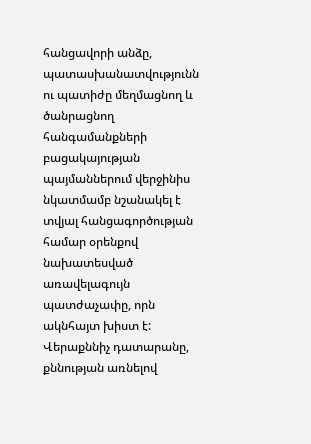հանցավորի անձը, պատասխանատվությունն ու պատիժը մեղմացնող և ծանրացնող հանգամանքների բացակայության պայմաններում վերջինիս նկատմամբ նշանակել է տվյալ հանցագործության համար օրենքով նախատեսված առավելագույն պատժաչափը, որն ակնհայտ խիստ է: Վերաքննիչ դատարանը, քննության առնելով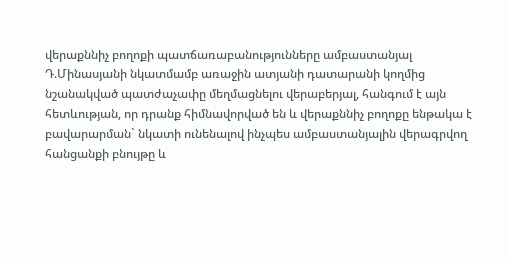վերաքննիչ բողոքի պատճառաբանությունները ամբաստանյալ Դ.Մինասյանի նկատմամբ առաջին ատյանի դատարանի կողմից նշանակված պատժաչափը մեղմացնելու վերաբերյալ, հանգում է այն հետևության, որ դրանք հիմնավորված են և վերաքննիչ բողոքը ենթակա է բավարարման` նկատի ունենալով ինչպես ամբաստանյալին վերագրվող հանցանքի բնույթը և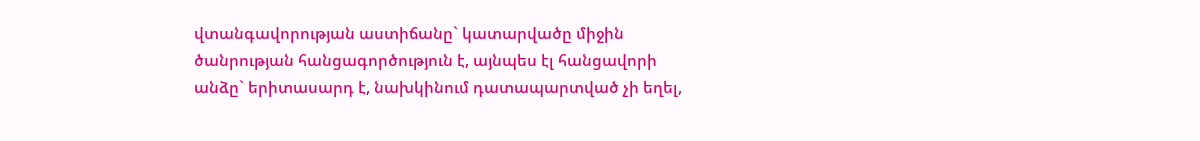վտանգավորության աստիճանը` կատարվածը միջին ծանրության հանցագործություն է, այնպես էլ հանցավորի անձը` երիտասարդ է, նախկինում դատապարտված չի եղել,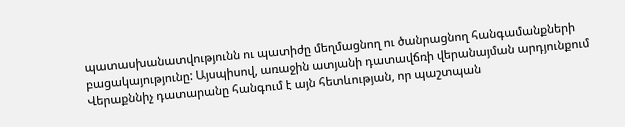պատասխանատվությունն ու պատիժը մեղմացնող ու ծանրացնող հանգամանքների բացակայությունը: Այսպիսով, առաջին ատյանի դատավճռի վերանայման արդյունքում Վերաքննիչ դատարանը հանգում է այն հետևության, որ պաշտպան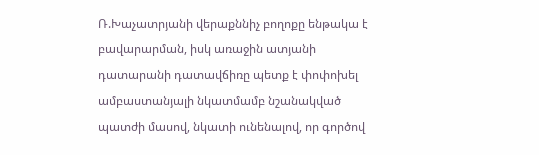Ռ.Խաչատրյանի վերաքննիչ բողոքը ենթակա է բավարարման, իսկ առաջին ատյանի դատարանի դատավճիռը պետք է փոփոխել ամբաստանյալի նկատմամբ նշանակված պատժի մասով, նկատի ունենալով, որ գործով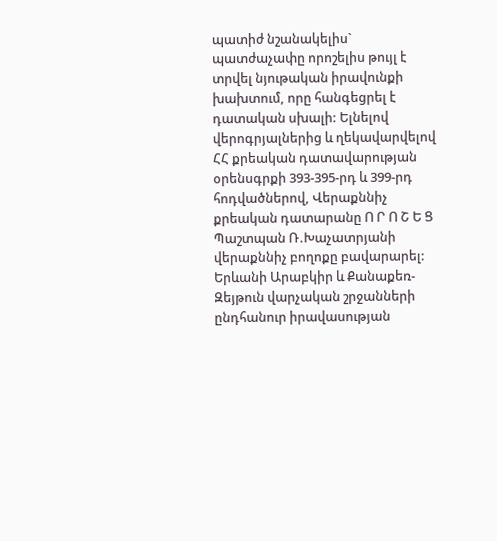պատիժ նշանակելիս` պատժաչափը որոշելիս թույլ է տրվել նյութական իրավունքի խախտում, որը հանգեցրել է դատական սխալի: Ելնելով վերոգրյալներից և ղեկավարվելով ՀՀ քրեական դատավարության օրենսգրքի 393-395-րդ և 399-րդ հոդվածներով, Վերաքննիչ քրեական դատարանը Ո Ր Ո Շ Ե Ց Պաշտպան Ռ.Խաչատրյանի վերաքննիչ բողոքը բավարարել: Երևանի Արաբկիր և Քանաքեռ-Զեյթուն վարչական շրջանների ընդհանուր իրավասության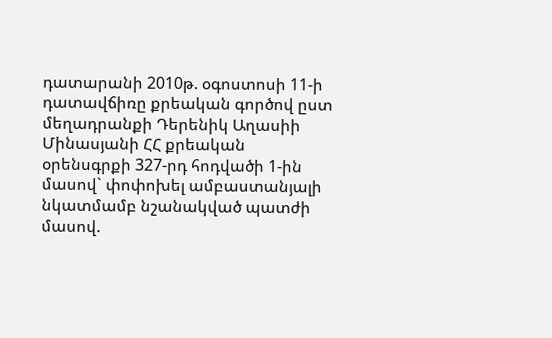դատարանի 2010թ. օգոստոսի 11-ի դատավճիռը քրեական գործով ըստ մեղադրանքի Դերենիկ Աղասիի Մինասյանի ՀՀ քրեական օրենսգրքի 327-րդ հոդվածի 1-ին մասով` փոփոխել ամբաստանյալի նկատմամբ նշանակված պատժի մասով.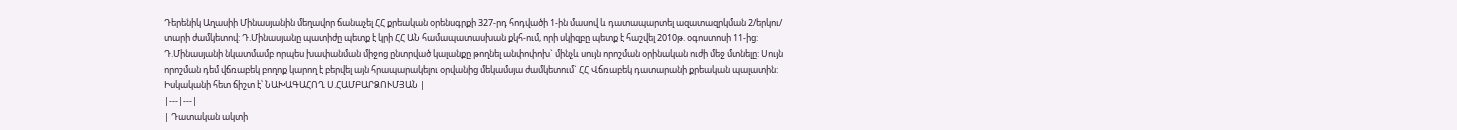Դերենիկ Աղասիի Մինասյանին մեղավոր ճանաչել ՀՀ քրեական օրենսգրքի 327-րդ հոդվածի 1-ին մասով և դատապարտել ազատազրկման 2/երկու/ տարի ժամկետով: Դ.Մինասյանը պատիժը պետք է կրի ՀՀ ԱՆ համապատասխան քկհ-ում, որի սկիզբը պետք է հաշվել 2010թ. օգոստոսի 11-ից: Դ.Մինասյանի նկատմամբ որպես խափանման միջոց ընտրված կալանքը թողնել անփոփոխ` մինչև սույն որոշման օրինական ուժի մեջ մտնելը: Սույն որոշման դեմ վճռաբեկ բողոք կարող է բերվել այն հրապարակելու օրվանից մեկամսյա ժամկետում` ՀՀ Վճռաբեկ դատարանի քրեական պալատին: Իսկականի հետ ճիշտ է՝ ՆԱԽԱԳԱՀՈՂ Ս.ՀԱՄԲԱՐՁՈՒՄՅԱՆ |
|---|---|
| Դատական ակտի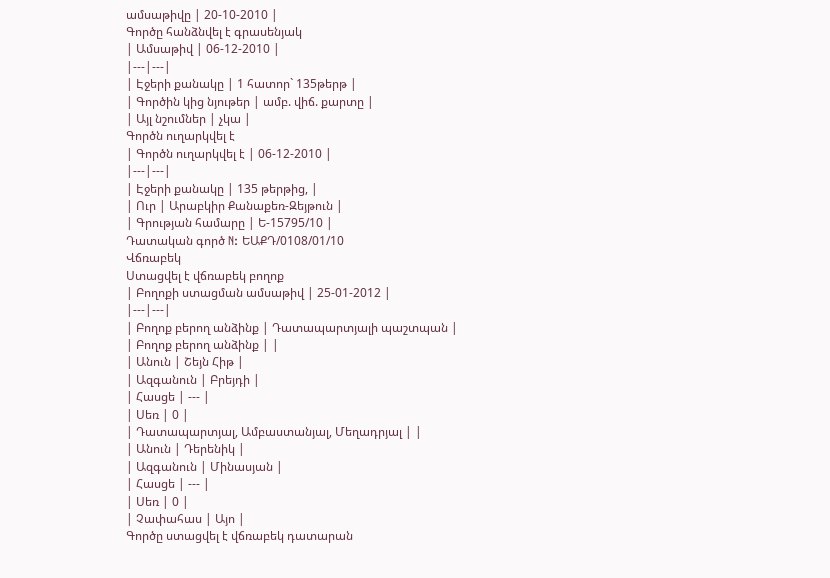ամսաթիվը | 20-10-2010 |
Գործը հանձնվել է գրասենյակ
| Ամսաթիվ | 06-12-2010 |
|---|---|
| Էջերի քանակը | 1 հատոր` 135թերթ |
| Գործին կից նյութեր | ամբ. վիճ. քարտը |
| Այլ նշումներ | չկա |
Գործն ուղարկվել է
| Գործն ուղարկվել է | 06-12-2010 |
|---|---|
| Էջերի քանակը | 135 թերթից, |
| Ուր | Արաբկիր Քանաքեռ-Զեյթուն |
| Գրության համարը | Ե-15795/10 |
Դատական գործ N: ԵԱՔԴ/0108/01/10
Վճռաբեկ
Ստացվել է վճռաբեկ բողոք
| Բողոքի ստացման ամսաթիվ | 25-01-2012 |
|---|---|
| Բողոք բերող անձինք | Դատապարտյալի պաշտպան |
| Բողոք բերող անձինք | |
| Անուն | Շեյն Հիթ |
| Ազգանուն | Բրեյդի |
| Հասցե | --- |
| Սեռ | 0 |
| Դատապարտյալ, Ամբաստանյալ, Մեղադրյալ | |
| Անուն | Դերենիկ |
| Ազգանուն | Մինասյան |
| Հասցե | --- |
| Սեռ | 0 |
| Չափահաս | Այո |
Գործը ստացվել է վճռաբեկ դատարան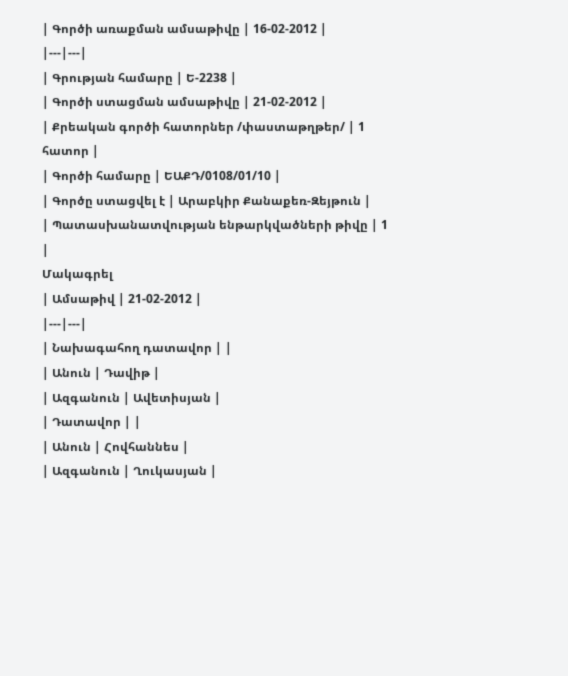| Գործի առաքման ամսաթիվը | 16-02-2012 |
|---|---|
| Գրության համարը | Ե-2238 |
| Գործի ստացման ամսաթիվը | 21-02-2012 |
| Քրեական գործի հատորներ /փաստաթղթեր/ | 1 հատոր |
| Գործի համարը | ԵԱՔԴ/0108/01/10 |
| Գործը ստացվել է | Արաբկիր Քանաքեռ-Զեյթուն |
| Պատասխանատվության ենթարկվածների թիվը | 1 |
Մակագրել
| Ամսաթիվ | 21-02-2012 |
|---|---|
| Նախագահող դատավոր | |
| Անուն | Դավիթ |
| Ազգանուն | Ավետիսյան |
| Դատավոր | |
| Անուն | Հովհաննես |
| Ազգանուն | Ղուկասյան |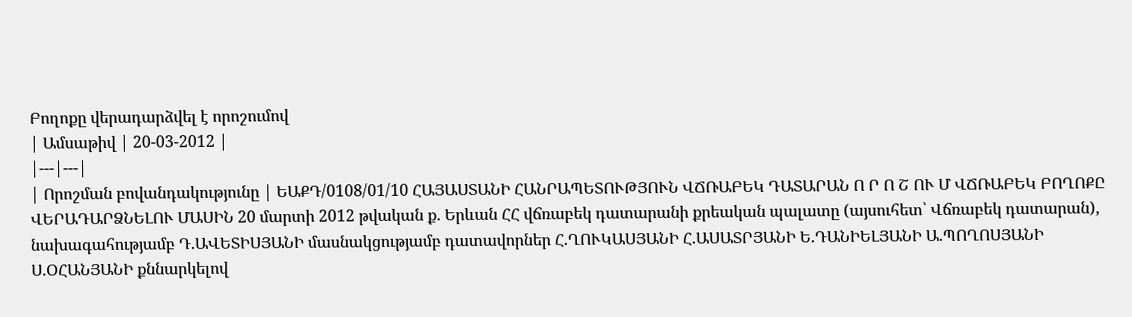Բողոքը վերադարձվել է որոշումով
| Ամսաթիվ | 20-03-2012 |
|---|---|
| Որոշման բովանդակությունը | ԵԱՔԴ/0108/01/10 ՀԱՅԱՍՏԱՆԻ ՀԱՆՐԱՊԵՏՈՒԹՅՈՒՆ ՎՃՌԱԲԵԿ ԴԱՏԱՐԱՆ Ո Ր Ո Շ ՈՒ Մ ՎՃՌԱԲԵԿ ԲՈՂՈՔԸ ՎԵՐԱԴԱՐՁՆԵԼՈՒ ՄԱՍԻՆ 20 մարտի 2012 թվական ք. Երևան ՀՀ վճռաբեկ դատարանի քրեական պալատը (այսուհետ՝ Վճռաբեկ դատարան), նախագահությամբ Դ.ԱՎԵՏԻՍՅԱՆԻ մասնակցությամբ դատավորներ Հ.ՂՈՒԿԱՍՅԱՆԻ Հ.ԱՍԱՏՐՅԱՆԻ Ե.ԴԱՆԻԵԼՅԱՆԻ Ա.ՊՈՂՈՍՅԱՆԻ Ս.ՕՀԱՆՅԱՆԻ քննարկելով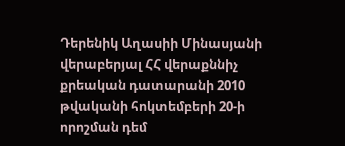Դերենիկ Աղասիի Մինասյանի վերաբերյալ ՀՀ վերաքննիչ քրեական դատարանի 2010 թվականի հոկտեմբերի 20-ի որոշման դեմ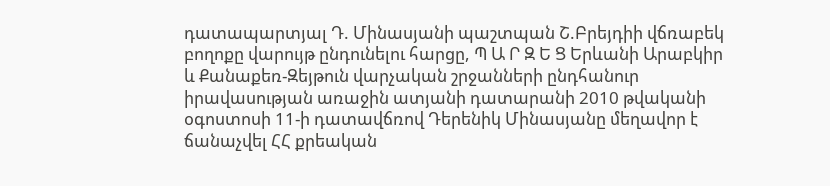դատապարտյալ Դ. Մինասյանի պաշտպան Շ.Բրեյդիի վճռաբեկ բողոքը վարույթ ընդունելու հարցը, Պ Ա Ր Զ Ե Ց Երևանի Արաբկիր և Քանաքեռ-Զեյթուն վարչական շրջանների ընդհանուր իրավասության առաջին ատյանի դատարանի 2010 թվականի օգոստոսի 11-ի դատավճռով Դերենիկ Մինասյանը մեղավոր է ճանաչվել ՀՀ քրեական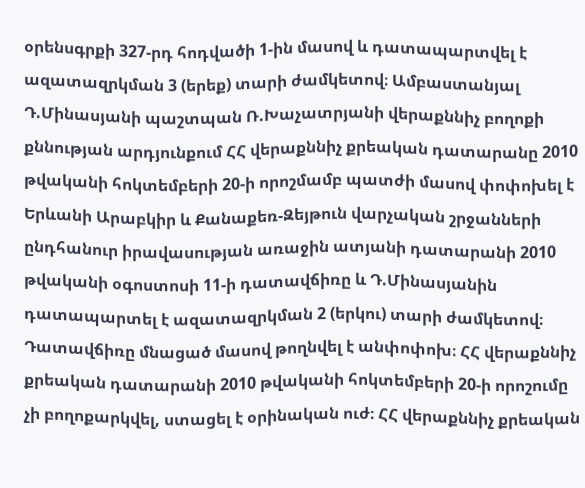օրենսգրքի 327-րդ հոդվածի 1-ին մասով և դատապարտվել է ազատազրկման 3 (երեք) տարի ժամկետով։ Ամբաստանյալ Դ.Մինասյանի պաշտպան Ռ.Խաչատրյանի վերաքննիչ բողոքի քննության արդյունքում ՀՀ վերաքննիչ քրեական դատարանը 2010 թվականի հոկտեմբերի 20-ի որոշմամբ պատժի մասով փոփոխել է Երևանի Արաբկիր և Քանաքեռ-Զեյթուն վարչական շրջանների ընդհանուր իրավասության առաջին ատյանի դատարանի 2010 թվականի օգոստոսի 11-ի դատավճիռը և Դ.Մինասյանին դատապարտել է ազատազրկման 2 (երկու) տարի ժամկետով։ Դատավճիռը մնացած մասով թողնվել է անփոփոխ։ ՀՀ վերաքննիչ քրեական դատարանի 2010 թվականի հոկտեմբերի 20-ի որոշումը չի բողոքարկվել, ստացել է օրինական ուժ։ ՀՀ վերաքննիչ քրեական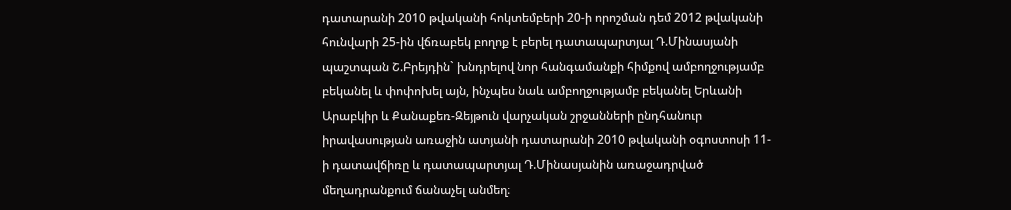դատարանի 2010 թվականի հոկտեմբերի 20-ի որոշման դեմ 2012 թվականի հունվարի 25-ին վճռաբեկ բողոք է բերել դատապարտյալ Դ.Մինասյանի պաշտպան Շ.Բրեյդին` խնդրելով նոր հանգամանքի հիմքով ամբողջությամբ բեկանել և փոփոխել այն, ինչպես նաև ամբողջությամբ բեկանել Երևանի Արաբկիր և Քանաքեռ-Զեյթուն վարչական շրջանների ընդհանուր իրավասության առաջին ատյանի դատարանի 2010 թվականի օգոստոսի 11-ի դատավճիռը և դատապարտյալ Դ.Մինասյանին առաջադրված մեղադրանքում ճանաչել անմեղ։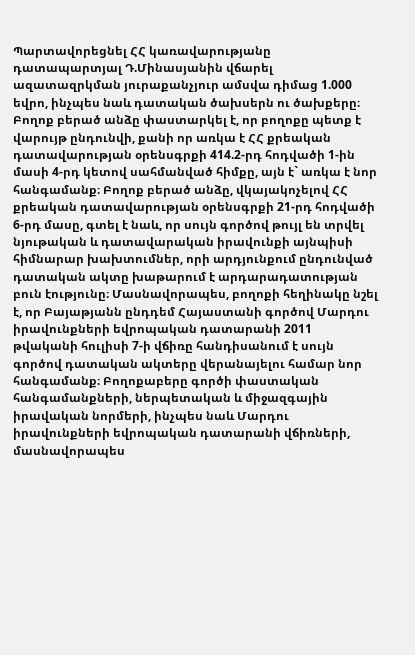Պարտավորեցնել ՀՀ կառավարությանը դատապարտյալ Դ.Մինասյանին վճարել ազատազրկման յուրաքանչյուր ամսվա դիմաց 1.000 եվրո, ինչպես նաև դատական ծախսերն ու ծախքերը։ Բողոք բերած անձը փաստարկել է, որ բողոքը պետք է վարույթ ընդունվի, քանի որ առկա է ՀՀ քրեական դատավարության օրենսգրքի 414.2-րդ հոդվածի 1-ին մասի 4-րդ կետով սահմանված հիմքը, այն է` առկա է նոր հանգամանք։ Բողոք բերած անձը, վկայակոչելով ՀՀ քրեական դատավարության օրենսգրքի 21-րդ հոդվածի 6-րդ մասը, գտել է նաև, որ սույն գործով թույլ են տրվել նյութական և դատավարական իրավունքի այնպիսի հիմնարար խախտումներ, որի արդյունքում ընդունված դատական ակտը խաթարում է արդարադատության բուն էությունը։ Մասնավորապես, բողոքի հեղինակը նշել է, որ Բայաթյանն ընդդեմ Հայաստանի գործով Մարդու իրավունքների եվրոպական դատարանի 2011 թվականի հուլիսի 7-ի վճիռը հանդիսանում է սույն գործով դատական ակտերը վերանայելու համար նոր հանգամանք։ Բողոքաբերը գործի փաստական հանգամանքների, ներպետական և միջազգային իրավական նորմերի, ինչպես նաև Մարդու իրավունքների եվրոպական դատարանի վճիռների, մասնավորապես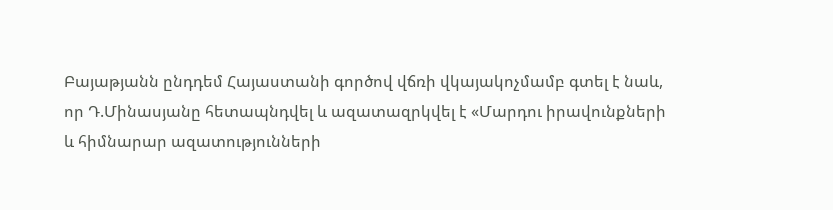Բայաթյանն ընդդեմ Հայաստանի գործով վճռի վկայակոչմամբ գտել է նաև, որ Դ.Մինասյանը հետապնդվել և ազատազրկվել է «Մարդու իրավունքների և հիմնարար ազատությունների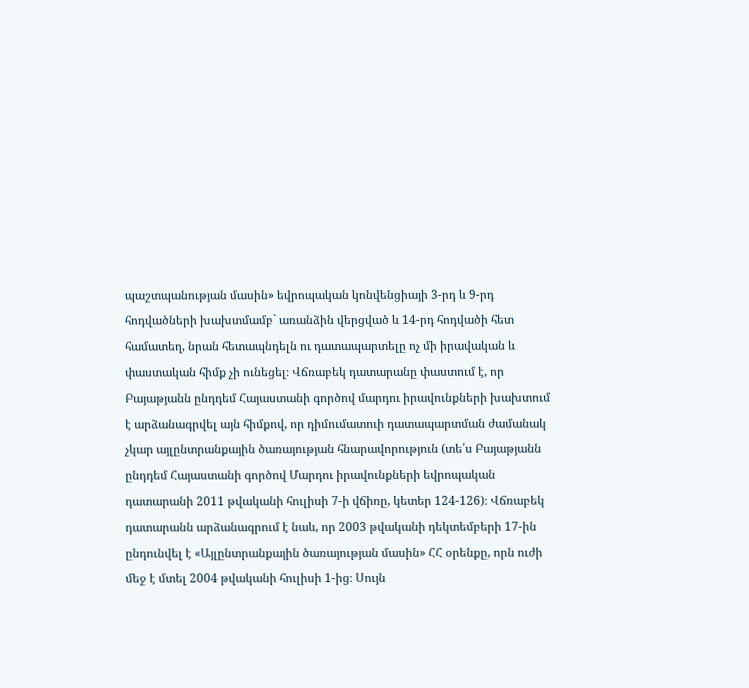պաշտպանության մասին» եվրոպական կոնվենցիայի 3-րդ և 9-րդ հոդվածների խախտմամբ` առանձին վերցված և 14-րդ հոդվածի հետ համատեղ, նրան հետապնդելն ու դատապարտելը ոչ մի իրավական և փաստական հիմք չի ունեցել։ Վճռաբեկ դատարանը փաստում է, որ Բայաթյանն ընդդեմ Հայաստանի գործով մարդու իրավունքների խախտում է արձանագրվել այն հիմքով, որ դիմումատուի դատապարտման ժամանակ չկար այլընտրանքային ծառայության հնարավորություն (տե՛ս Բայաթյանն ընդդեմ Հայաստանի գործով Մարդու իրավունքների եվրոպական դատարանի 2011 թվականի հուլիսի 7-ի վճիռը, կետեր 124-126)։ Վճռաբեկ դատարանն արձանագրում է նաև, որ 2003 թվականի դեկտեմբերի 17-ին ընդունվել է «Այլընտրանքային ծառայության մասին» ՀՀ օրենքը, որն ուժի մեջ է մտել 2004 թվականի հուլիսի 1-ից։ Սույն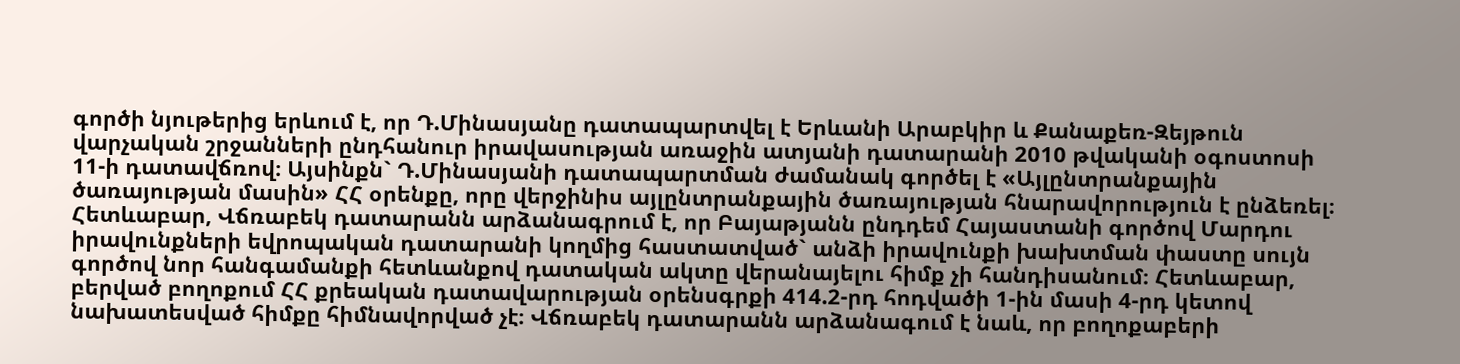գործի նյութերից երևում է, որ Դ.Մինասյանը դատապարտվել է Երևանի Արաբկիր և Քանաքեռ-Զեյթուն վարչական շրջանների ընդհանուր իրավասության առաջին ատյանի դատարանի 2010 թվականի օգոստոսի 11-ի դատավճռով։ Այսինքն` Դ.Մինասյանի դատապարտման ժամանակ գործել է «Այլընտրանքային ծառայության մասին» ՀՀ օրենքը, որը վերջինիս այլընտրանքային ծառայության հնարավորություն է ընձեռել։ Հետևաբար, Վճռաբեկ դատարանն արձանագրում է, որ Բայաթյանն ընդդեմ Հայաստանի գործով Մարդու իրավունքների եվրոպական դատարանի կողմից հաստատված` անձի իրավունքի խախտման փաստը սույն գործով նոր հանգամանքի հետևանքով դատական ակտը վերանայելու հիմք չի հանդիսանում։ Հետևաբար, բերված բողոքում ՀՀ քրեական դատավարության օրենսգրքի 414.2-րդ հոդվածի 1-ին մասի 4-րդ կետով նախատեսված հիմքը հիմնավորված չէ։ Վճռաբեկ դատարանն արձանագում է նաև, որ բողոքաբերի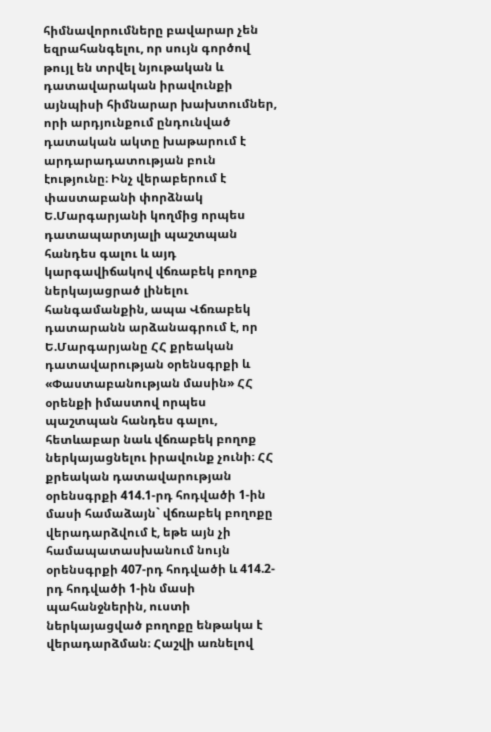հիմնավորումները բավարար չեն եզրահանգելու, որ սույն գործով թույլ են տրվել նյութական և դատավարական իրավունքի այնպիսի հիմնարար խախտումներ, որի արդյունքում ընդունված դատական ակտը խաթարում է արդարադատության բուն էությունը։ Ինչ վերաբերում է փաստաբանի փորձնակ Ե.Մարգարյանի կողմից որպես դատապարտյալի պաշտպան հանդես գալու և այդ կարգավիճակով վճռաբեկ բողոք ներկայացրած լինելու հանգամանքին, ապա Վճռաբեկ դատարանն արձանագրում է, որ Ե.Մարգարյանը ՀՀ քրեական դատավարության օրենսգրքի և «Փաստաբանության մասին» ՀՀ օրենքի իմաստով որպես պաշտպան հանդես գալու, հետևաբար նաև վճռաբեկ բողոք ներկայացնելու իրավունք չունի։ ՀՀ քրեական դատավարության օրենսգրքի 414.1-րդ հոդվածի 1-ին մասի համաձայն` վճռաբեկ բողոքը վերադարձվում է, եթե այն չի համապատասխանում նույն օրենսգրքի 407-րդ հոդվածի և 414.2-րդ հոդվածի 1-ին մասի պահանջներին, ուստի ներկայացված բողոքը ենթակա է վերադարձման։ Հաշվի առնելով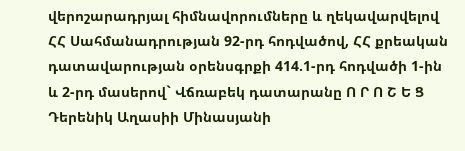վերոշարադրյալ հիմնավորումները և ղեկավարվելով ՀՀ Սահմանադրության 92-րդ հոդվածով, ՀՀ քրեական դատավարության օրենսգրքի 414.1-րդ հոդվածի 1-ին և 2-րդ մասերով` Վճռաբեկ դատարանը Ո Ր Ո Շ Ե Ց Դերենիկ Աղասիի Մինասյանի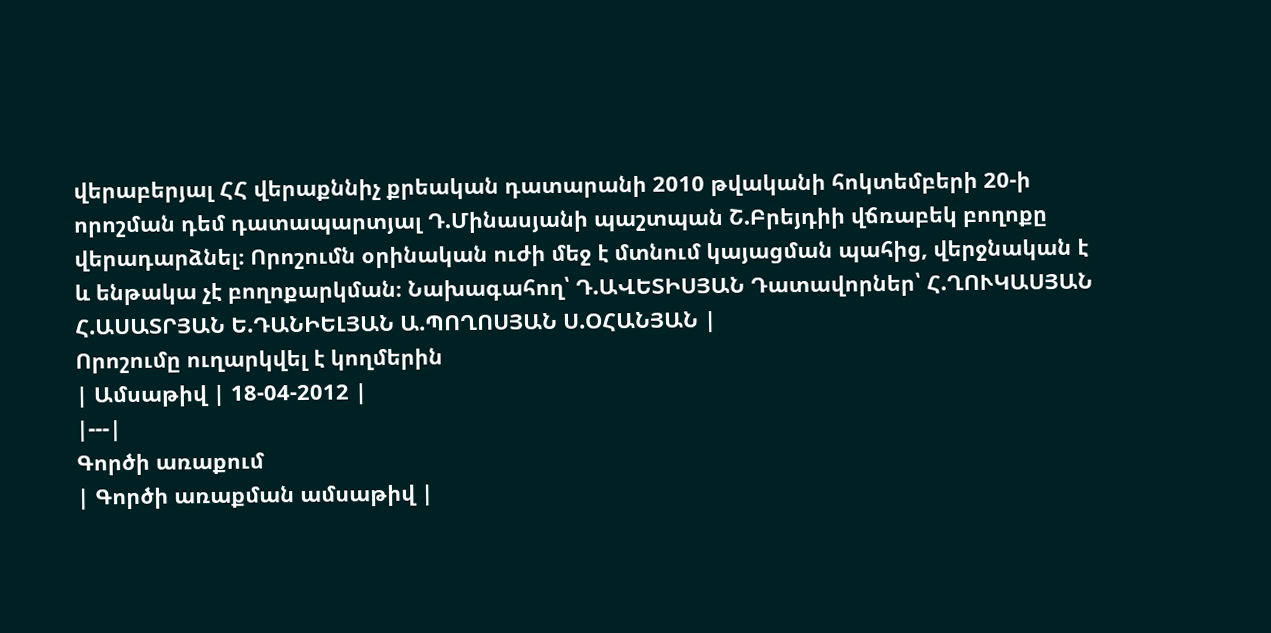վերաբերյալ ՀՀ վերաքննիչ քրեական դատարանի 2010 թվականի հոկտեմբերի 20-ի որոշման դեմ դատապարտյալ Դ.Մինասյանի պաշտպան Շ.Բրեյդիի վճռաբեկ բողոքը վերադարձնել։ Որոշումն օրինական ուժի մեջ է մտնում կայացման պահից, վերջնական է և ենթակա չէ բողոքարկման։ Նախագահող՝ Դ.ԱՎԵՏԻՍՅԱՆ Դատավորներ՝ Հ.ՂՈՒԿԱՍՅԱՆ Հ.ԱՍԱՏՐՅԱՆ Ե.ԴԱՆԻԵԼՅԱՆ Ա.ՊՈՂՈՍՅԱՆ Ս.ՕՀԱՆՅԱՆ |
Որոշումը ուղարկվել է կողմերին
| Ամսաթիվ | 18-04-2012 |
|---|
Գործի առաքում
| Գործի առաքման ամսաթիվ |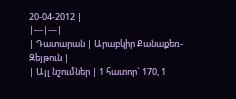20-04-2012 |
|---|---|
| Դատարան | Արաբկիր Քանաքեռ-Զեյթուն |
| Այլ նշումներ | 1 հատոր` 170, 1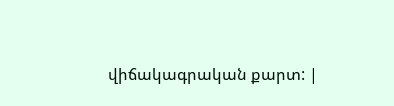վիճակագրական քարտ: |